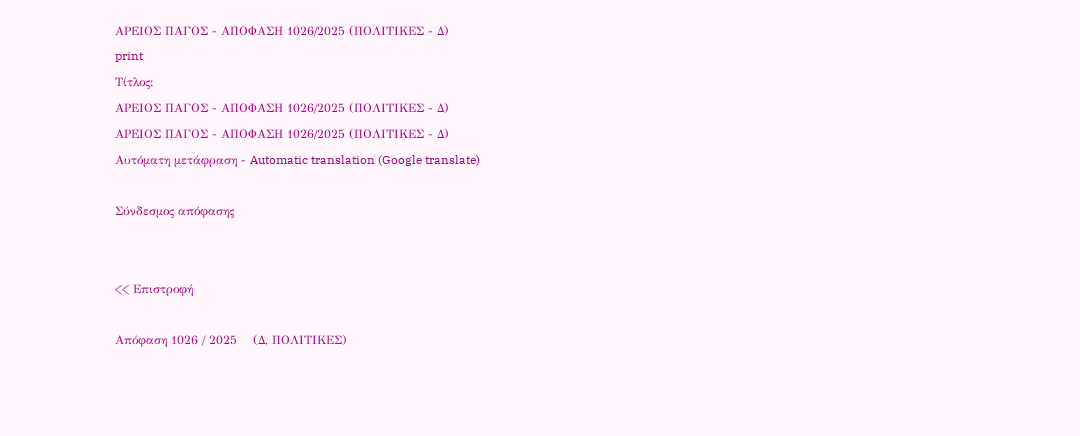ΑΡΕΙΟΣ ΠΑΓΟΣ - ΑΠΟΦΑΣΗ 1026/2025 (ΠΟΛΙΤΙΚΕΣ - Δ)
print
Τίτλος:
ΑΡΕΙΟΣ ΠΑΓΟΣ - ΑΠΟΦΑΣΗ 1026/2025 (ΠΟΛΙΤΙΚΕΣ - Δ)
ΑΡΕΙΟΣ ΠΑΓΟΣ - ΑΠΟΦΑΣΗ 1026/2025 (ΠΟΛΙΤΙΚΕΣ - Δ)
Αυτόματη μετάφραση - Automatic translation (Google translate)

Σύνδεσμος απόφασης


<< Επιστροφή

Απόφαση 1026 / 2025    (Δ, ΠΟΛΙΤΙΚΕΣ)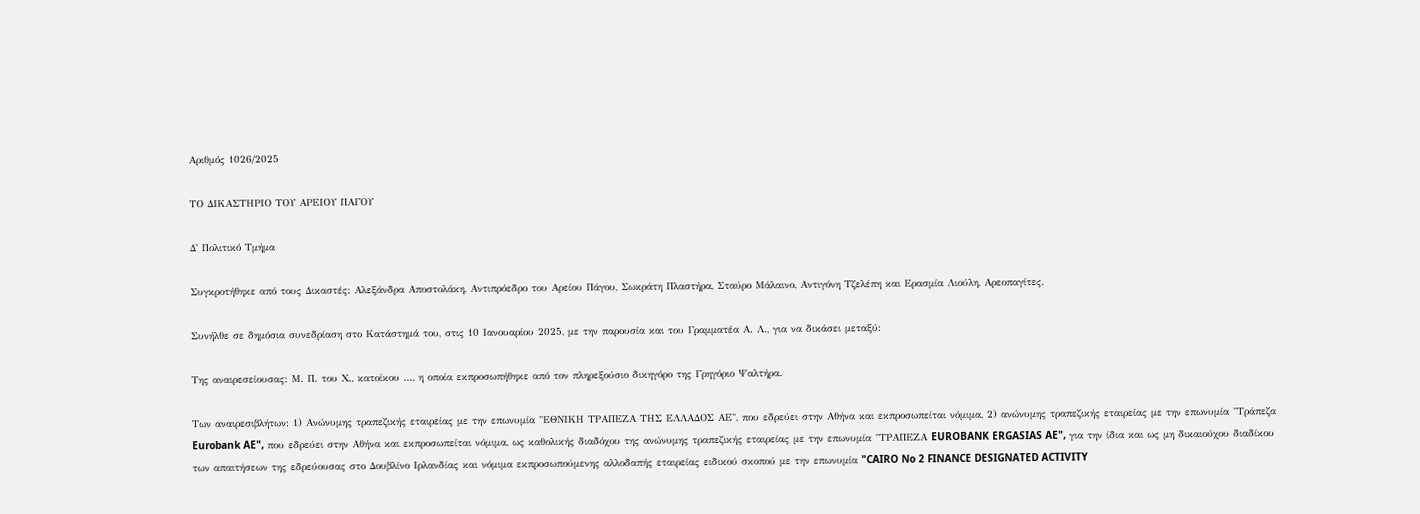Αριθμός 1026/2025

ΤΟ ΔΙΚΑΣΤΗΡΙΟ ΤΟΥ ΑΡΕΙΟΥ ΠΑΓΟΥ

Δ' Πολιτικό Τμήμα

Συγκροτήθηκε από τους Δικαστές: Αλεξάνδρα Αποστολάκη, Αντιπρόεδρο του Αρείου Πάγου, Σωκράτη Πλαστήρα, Σταύρο Μάλαινο, Αντιγόνη Τζελέπη και Ερασμία Λιούλη, Αρεοπαγίτες.

Συνήλθε σε δημόσια συνεδρίαση στο Κατάστημά του, στις 10 Ιανουαρίου 2025, με την παρουσία και του Γραμματέα Α. Λ., για να δικάσει μεταξύ:

Της αναιρεσείουσας: Μ. Π. του Χ., κατοίκου ..., η οποία εκπροσωπήθηκε από τον πληρεξούσιο δικηγόρο της Γρηγόριο Ψαλτήρα.

Των αναιρεσιβλήτων: 1) Ανώνυμης τραπεζικής εταιρείας με την επωνυμία "ΕΘΝΙΚΗ ΤΡΑΠΕΖΑ ΤΗΣ ΕΛΛΑΔΟΣ ΑΕ", που εδρεύει στην Αθήνα και εκπροσωπείται νόμιμα, 2) ανώνυμης τραπεζικής εταιρείας με την επωνυμία "Τράπεζα Eurobank AE", που εδρεύει στην Αθήνα και εκπροσωπείται νόμιμα, ως καθολικής διαδόχου της ανώνυμης τραπεζικής εταιρείας με την επωνυμία "ΤΡΑΠΕΖΑ EUROBANK ERGASIAS AE", για την ίδια και ως μη δικαιούχου διαδίκου των απαιτήσεων της εδρεύουσας στο Δουβλίνο Ιρλανδίας και νόμιμα εκπροσωπούμενης αλλοδαπής εταιρείας ειδικού σκοπού με την επωνυμία "CAIRO No 2 FINANCE DESIGNATED ACTIVITY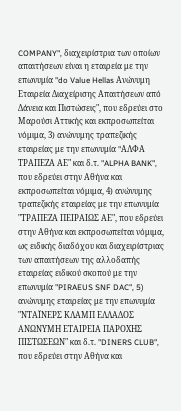COMPANY", διαχειρίστρια των οποίων απαιτήσεων είναι η εταιρεία με την επωνυμία "do Value Hellas Ανώνυμη Εταιρεία Διαχείρισης Απαιτήσεων από Δάνεια και Πιστώσεις", που εδρεύει στο Μαρούσι Αττικής και εκπροσωπείται νόμιμα, 3) ανώνυμης τραπεζικής εταιρείας με την επωνυμία "AΛΦΑ ΤΡΑΠΕΖΑ ΑΕ" και δ.τ. "ALPHA BANK", που εδρεύει στην Αθήνα και εκπροσωπείται νόμιμα, 4) ανώνυμης τραπεζικής εταιρείας με την επωνυμία "ΤΡΑΠΕΖΑ ΠΕΙΡΑΙΩΣ ΑΕ", που εδρεύει στην Αθήνα και εκπροσωπείται νόμιμα, ως ειδικής διαδόχου και διαχειρίστριας των απαιτήσεων της αλλοδαπής εταιρείας ειδικού σκοπού με την επωνυμία "PIRAEUS SNF DAC", 5) ανώνυμης εταιρείας με την επωνυμία "ΝΤΑΪΝΕΡΣ ΚΛΑΜΠ ΕΛΛΑΔΟΣ ΑΝΩΝΥΜΗ ΕΤΑΙΡΕΙΑ ΠΑΡΟΧΗΣ ΠΙΣΤΩΣΕΩΝ" και δ.τ. "DINERS CLUB", που εδρεύει στην Αθήνα και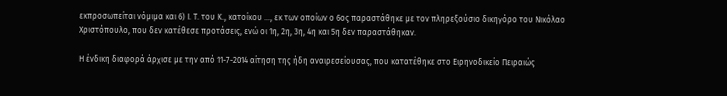εκπροσωπείται νόμιμα και 6) Ι. Τ. του Κ., κατοίκου ..., εκ των οποίων ο 6ος παραστάθηκε με τον πληρεξούσιο δικηγόρο του Νικόλαο Χριστόπουλο, που δεν κατέθεσε προτάσεις, ενώ οι 1η, 2η, 3η, 4η και 5η δεν παραστάθηκαν.

Η ένδικη διαφορά άρχισε με την από 11-7-2014 αίτηση της ήδη αναιρεσείουσας, που κατατέθηκε στο Ειρηνοδικείο Πειραιώς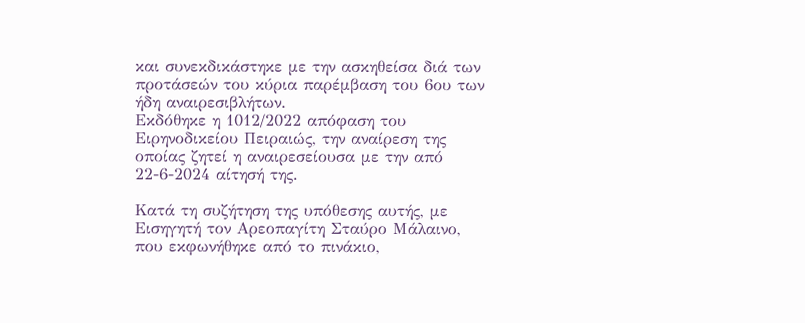και συνεκδικάστηκε με την ασκηθείσα διά των προτάσεών του κύρια παρέμβαση του 6ου των ήδη αναιρεσιβλήτων.
Εκδόθηκε η 1012/2022 απόφαση του Ειρηνοδικείου Πειραιώς, την αναίρεση της οποίας ζητεί η αναιρεσείουσα με την από 22-6-2024 αίτησή της.

Κατά τη συζήτηση της υπόθεσης αυτής, με Εισηγητή τον Αρεοπαγίτη Σταύρο Μάλαινο, που εκφωνήθηκε από το πινάκιο,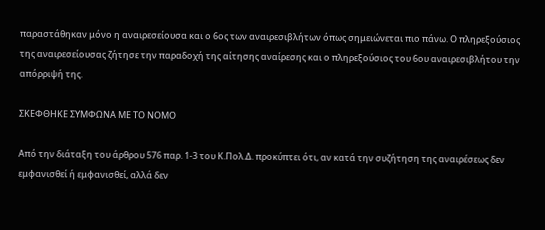παραστάθηκαν μόνο η αναιρεσείουσα και ο 6ος των αναιρεσιβλήτων όπως σημειώνεται πιο πάνω. Ο πληρεξούσιος της αναιρεσείουσας ζήτησε την παραδοχή της αίτησης αναίρεσης και ο πληρεξούσιος του 6ου αναιρεσιβλήτου την απόρριψή της.

ΣΚΕΦΘΗΚΕ ΣΥΜΦΩΝΑ ΜΕ ΤΟ ΝΟΜΟ

Από την διάταξη του άρθρου 576 παρ. 1-3 του Κ.Πολ.Δ. προκύπτει ότι, αν κατά την συζήτηση της αναιρέσεως δεν εμφανισθεί ή εμφανισθεί, αλλά δεν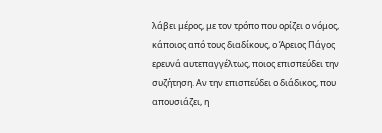λάβει μέρος, με τον τρόπο που ορίζει ο νόμος, κάποιος από τους διαδίκους, ο Άρειος Πάγος ερευνά αυτεπαγγέλτως, ποιος επισπεύδει την συζήτηση. Αν την επισπεύδει ο διάδικος, που απουσιάζει, η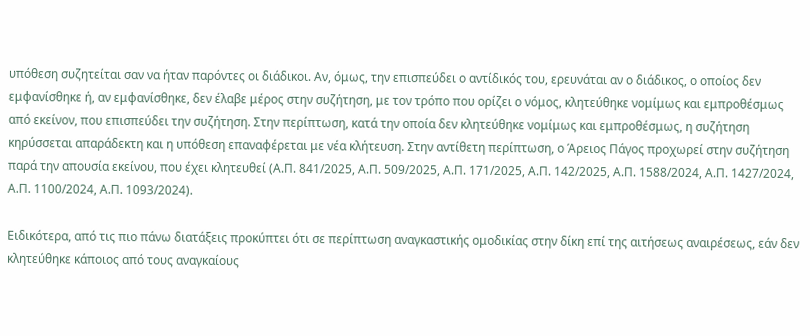υπόθεση συζητείται σαν να ήταν παρόντες οι διάδικοι. Αν, όμως, την επισπεύδει ο αντίδικός του, ερευνάται αν ο διάδικος, ο οποίος δεν εμφανίσθηκε ή, αν εμφανίσθηκε, δεν έλαβε μέρος στην συζήτηση, με τον τρόπο που ορίζει ο νόμος, κλητεύθηκε νομίμως και εμπροθέσμως από εκείνον, που επισπεύδει την συζήτηση. Στην περίπτωση, κατά την οποία δεν κλητεύθηκε νομίμως και εμπροθέσμως, η συζήτηση κηρύσσεται απαράδεκτη και η υπόθεση επαναφέρεται με νέα κλήτευση. Στην αντίθετη περίπτωση, ο Άρειος Πάγος προχωρεί στην συζήτηση παρά την απουσία εκείνου, που έχει κλητευθεί (Α.Π. 841/2025, Α.Π. 509/2025, Α.Π. 171/2025, Α.Π. 142/2025, Α.Π. 1588/2024, Α.Π. 1427/2024, Α.Π. 1100/2024, Α.Π. 1093/2024).

Ειδικότερα, από τις πιο πάνω διατάξεις προκύπτει ότι σε περίπτωση αναγκαστικής ομοδικίας στην δίκη επί της αιτήσεως αναιρέσεως, εάν δεν κλητεύθηκε κάποιος από τους αναγκαίους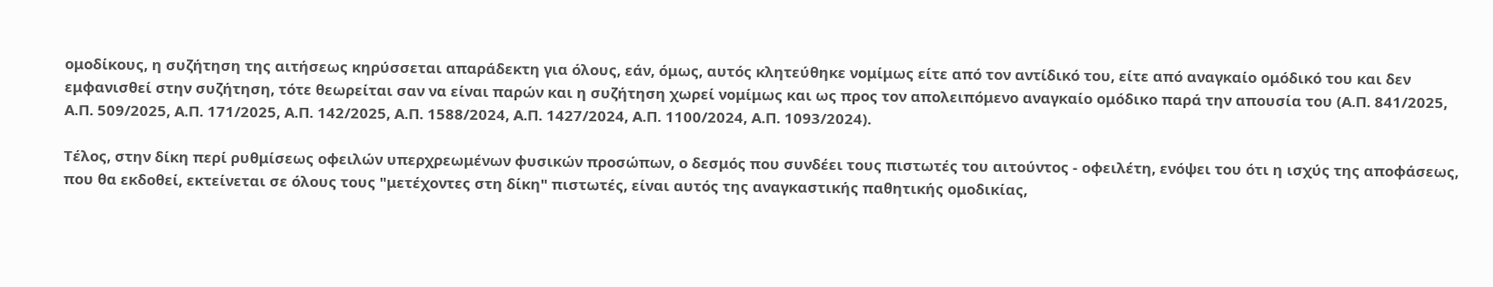ομοδίκους, η συζήτηση της αιτήσεως κηρύσσεται απαράδεκτη για όλους, εάν, όμως, αυτός κλητεύθηκε νομίμως είτε από τον αντίδικό του, είτε από αναγκαίο ομόδικό του και δεν εμφανισθεί στην συζήτηση, τότε θεωρείται σαν να είναι παρών και η συζήτηση χωρεί νομίμως και ως προς τον απολειπόμενο αναγκαίο ομόδικο παρά την απουσία του (Α.Π. 841/2025, Α.Π. 509/2025, Α.Π. 171/2025, Α.Π. 142/2025, Α.Π. 1588/2024, Α.Π. 1427/2024, Α.Π. 1100/2024, Α.Π. 1093/2024).

Τέλος, στην δίκη περί ρυθμίσεως οφειλών υπερχρεωμένων φυσικών προσώπων, ο δεσμός που συνδέει τους πιστωτές του αιτούντος - οφειλέτη, ενόψει του ότι η ισχύς της αποφάσεως, που θα εκδοθεί, εκτείνεται σε όλους τους "μετέχοντες στη δίκη" πιστωτές, είναι αυτός της αναγκαστικής παθητικής ομοδικίας,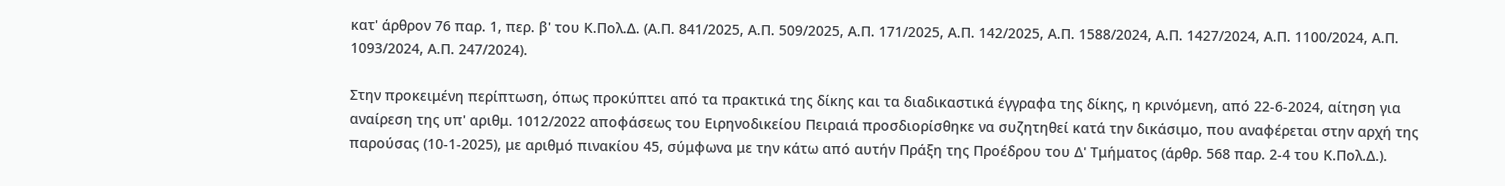κατ' άρθρον 76 παρ. 1, περ. β' του Κ.Πολ.Δ. (Α.Π. 841/2025, Α.Π. 509/2025, Α.Π. 171/2025, Α.Π. 142/2025, Α.Π. 1588/2024, Α.Π. 1427/2024, Α.Π. 1100/2024, Α.Π. 1093/2024, Α.Π. 247/2024).

Στην προκειμένη περίπτωση, όπως προκύπτει από τα πρακτικά της δίκης και τα διαδικαστικά έγγραφα της δίκης, η κρινόμενη, από 22-6-2024, αίτηση για αναίρεση της υπ' αριθμ. 1012/2022 αποφάσεως του Ειρηνοδικείου Πειραιά προσδιορίσθηκε να συζητηθεί κατά την δικάσιμο, που αναφέρεται στην αρχή της παρούσας (10-1-2025), με αριθμό πινακίου 45, σύμφωνα με την κάτω από αυτήν Πράξη της Προέδρου του Δ' Τμήματος (άρθρ. 568 παρ. 2-4 του Κ.Πολ.Δ.).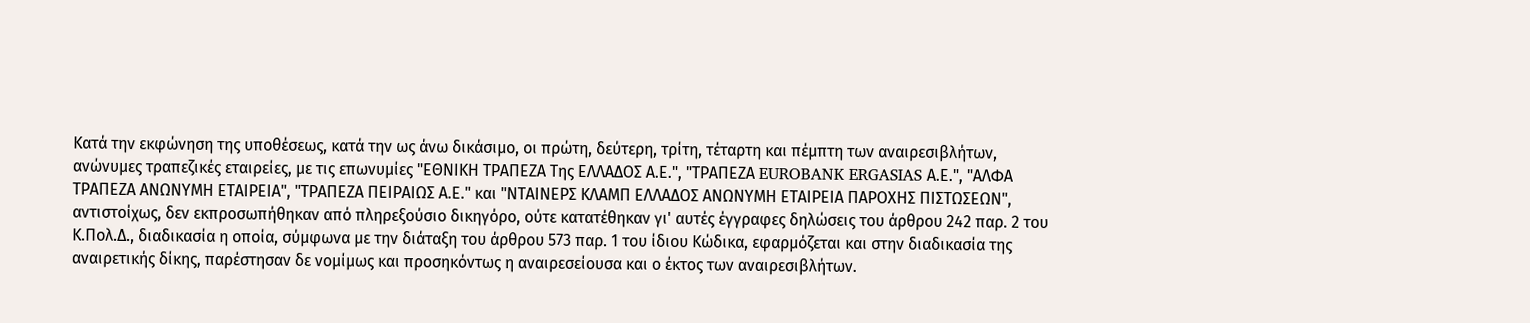Κατά την εκφώνηση της υποθέσεως, κατά την ως άνω δικάσιμο, οι πρώτη, δεύτερη, τρίτη, τέταρτη και πέμπτη των αναιρεσιβλήτων, ανώνυμες τραπεζικές εταιρείες, με τις επωνυμίες "ΕΘΝΙΚΗ ΤΡΑΠΕΖΑ Της ΕΛΛΑΔΟΣ Α.Ε.", "ΤΡΑΠΕΖΑ EUROBANK ERGASIAS Α.Ε.", "ΑΛΦΑ ΤΡΑΠΕΖΑ ΑΝΩΝΥΜΗ ΕΤΑΙΡΕΙΑ", "ΤΡΑΠΕΖΑ ΠΕΙΡΑΙΩΣ Α.Ε." και "ΝΤΑΙΝΕΡΣ ΚΛΑΜΠ ΕΛΛΑΔΟΣ ΑΝΩΝΥΜΗ ΕΤΑΙΡΕΙΑ ΠΑΡΟΧΗΣ ΠΙΣΤΩΣΕΩΝ", αντιστοίχως, δεν εκπροσωπήθηκαν από πληρεξούσιο δικηγόρο, ούτε κατατέθηκαν γι' αυτές έγγραφες δηλώσεις του άρθρου 242 παρ. 2 του Κ.Πολ.Δ., διαδικασία η οποία, σύμφωνα με την διάταξη του άρθρου 573 παρ. 1 του ίδιου Κώδικα, εφαρμόζεται και στην διαδικασία της αναιρετικής δίκης, παρέστησαν δε νομίμως και προσηκόντως η αναιρεσείουσα και ο έκτος των αναιρεσιβλήτων.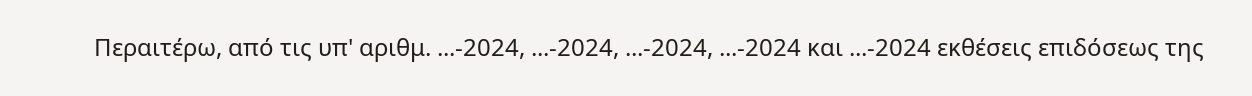Περαιτέρω, από τις υπ' αριθμ. ...-2024, ...-2024, ...-2024, ...-2024 και ...-2024 εκθέσεις επιδόσεως της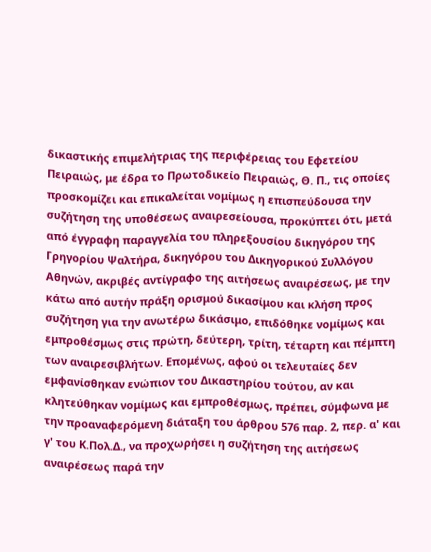δικαστικής επιμελήτριας της περιφέρειας του Εφετείου Πειραιώς, με έδρα το Πρωτοδικείο Πειραιώς, Θ. Π., τις οποίες προσκομίζει και επικαλείται νομίμως η επισπεύδουσα την συζήτηση της υποθέσεως αναιρεσείουσα, προκύπτει ότι, μετά από έγγραφη παραγγελία του πληρεξουσίου δικηγόρου της Γρηγορίου Ψαλτήρα, δικηγόρου του Δικηγορικού Συλλόγου Αθηνών, ακριβές αντίγραφο της αιτήσεως αναιρέσεως, με την κάτω από αυτήν πράξη ορισμού δικασίμου και κλήση προς συζήτηση για την ανωτέρω δικάσιμο, επιδόθηκε νομίμως και εμπροθέσμως στις πρώτη, δεύτερη, τρίτη, τέταρτη και πέμπτη των αναιρεσιβλήτων. Επομένως, αφού οι τελευταίες δεν εμφανίσθηκαν ενώπιον του Δικαστηρίου τούτου, αν και κλητεύθηκαν νομίμως και εμπροθέσμως, πρέπει, σύμφωνα με την προαναφερόμενη διάταξη του άρθρου 576 παρ. 2, περ. α' και γ' του Κ.Πολ.Δ., να προχωρήσει η συζήτηση της αιτήσεως αναιρέσεως παρά την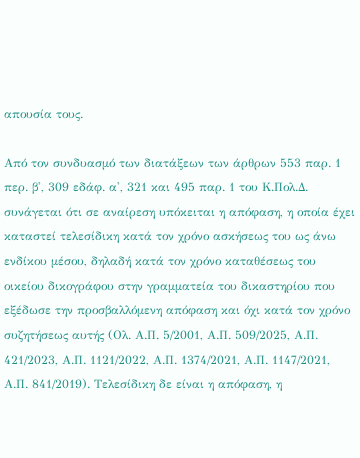απουσία τους.

Από τον συνδυασμό των διατάξεων των άρθρων 553 παρ. 1 περ. β', 309 εδάφ. α', 321 και 495 παρ. 1 του Κ.Πολ.Δ. συνάγεται ότι σε αναίρεση υπόκειται η απόφαση, η οποία έχει καταστεί τελεσίδικη κατά τον χρόνο ασκήσεως του ως άνω ενδίκου μέσου, δηλαδή κατά τον χρόνο καταθέσεως του οικείου δικογράφου στην γραμματεία του δικαστηρίου που εξέδωσε την προσβαλλόμενη απόφαση και όχι κατά τον χρόνο συζητήσεως αυτής (Ολ. Α.Π. 5/2001, Α.Π. 509/2025, Α.Π. 421/2023, Α.Π. 1121/2022, Α.Π. 1374/2021, Α.Π. 1147/2021, Α.Π. 841/2019). Τελεσίδικη δε είναι η απόφαση, η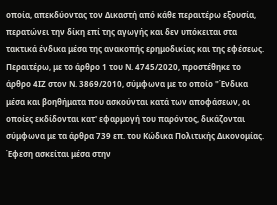οποία, απεκδύοντας τον Δικαστή από κάθε περαιτέρω εξουσία, περατώνει την δίκη επί της αγωγής και δεν υπόκειται στα τακτικά ένδικα μέσα της ανακοπής ερημοδικίας και της εφέσεως. Περαιτέρω, με το άρθρο 1 του Ν. 4745/2020, προστέθηκε το άρθρο 4ΙΖ στον Ν. 3869/2010, σύμφωνα με το οποίο "Ένδικα μέσα και βοηθήματα που ασκούνται κατά των αποφάσεων, οι οποίες εκδίδονται κατ' εφαρμογή του παρόντος, δικάζονται σύμφωνα με τα άρθρα 739 επ. του Κώδικα Πολιτικής Δικονομίας. Έφεση ασκείται μέσα στην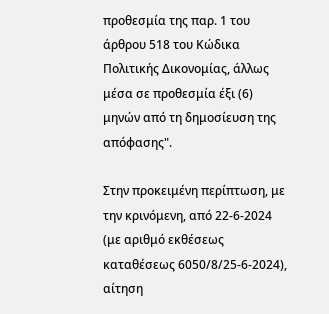προθεσμία της παρ. 1 του άρθρου 518 του Κώδικα Πολιτικής Δικονομίας, άλλως μέσα σε προθεσμία έξι (6) μηνών από τη δημοσίευση της απόφασης".

Στην προκειμένη περίπτωση, με την κρινόμενη, από 22-6-2024 (με αριθμό εκθέσεως καταθέσεως 6050/8/25-6-2024), αίτηση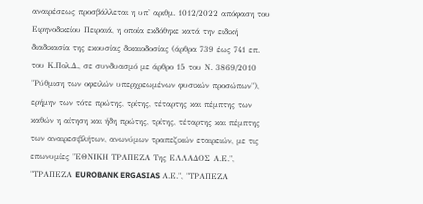αναιρέσεως προσβάλλεται η υπ' αριθμ. 1012/2022 απόφαση του Ειρηνοδικείου Πειραιά, η οποία εκδόθηκε κατά την ειδική διαδικασία της εκουσίας δικαιοδοσίας (άρθρα 739 έως 741 επ. του Κ.Πολ.Δ., σε συνδυασμό με άρθρο 15 του Ν. 3869/2010 "Ρύθμιση των οφειλών υπερχρεωμένων φυσικών προσώπων"), ερήμην των τότε πρώτης, τρίτης, τέταρτης και πέμπτης των καθών η αίτηση και ήδη πρώτης, τρίτης, τέταρτης και πέμπτης των αναιρεσιβλήτων, ανωνύμων τραπεζικών εταιρειών, με τις επωνυμίες "ΕΘΝΙΚΗ ΤΡΑΠΕΖΑ Της ΕΛΛΑΔΟΣ Α.Ε.", "ΤΡΑΠΕΖΑ EUROBANK ERGASIAS Α.Ε.", "ΤΡΑΠΕΖΑ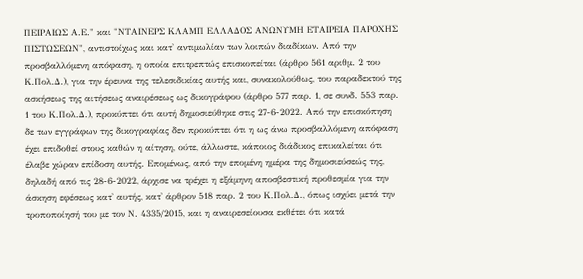ΠΕΙΡΑΙΩΣ Α.Ε." και "ΝΤΑΙΝΕΡΣ ΚΛΑΜΠ ΕΛΛΑΔΟΣ ΑΝΩΝΥΜΗ ΕΤΑΙΡΕΙΑ ΠΑΡΟΧΗΣ ΠΙΣΤΩΣΕΩΝ", αντιστοίχως και κατ' αντιμωλίαν των λοιπών διαδίκων. Από την προσβαλλόμενη απόφαση, η οποία επιτρεπτώς επισκοπείται (άρθρο 561 αριθμ. 2 του Κ.Πολ.Δ.), για την έρευνα της τελεσιδικίας αυτής και, συνακολούθως, του παραδεκτού της ασκήσεως της αιτήσεως αναιρέσεως ως δικογράφου (άρθρο 577 παρ. 1, σε συνδ. 553 παρ. 1 του Κ.Πολ.Δ.), προκύπτει ότι αυτή δημοσιεύθηκε στις 27-6-2022. Από την επισκόπηση δε των εγγράφων της δικογραφίας δεν προκύπτει ότι η ως άνω προσβαλλόμενη απόφαση έχει επιδοθεί στους καθών η αίτηση, ούτε, άλλωστε, κάποιος διάδικος επικαλείται ότι έλαβε χώραν επίδοση αυτής. Επομένως, από την επομένη ημέρα της δημοσιεύσεώς της, δηλαδή από τις 28-6-2022, άρχισε να τρέχει η εξάμηνη αποσβεστική προθεσμία για την άσκηση εφέσεως κατ' αυτής, κατ' άρθρον 518 παρ. 2 του Κ.Πολ.Δ., όπως ισχύει μετά την τροποποίησή του με τον Ν. 4335/2015, και η αναιρεσείουσα εκθέτει ότι κατά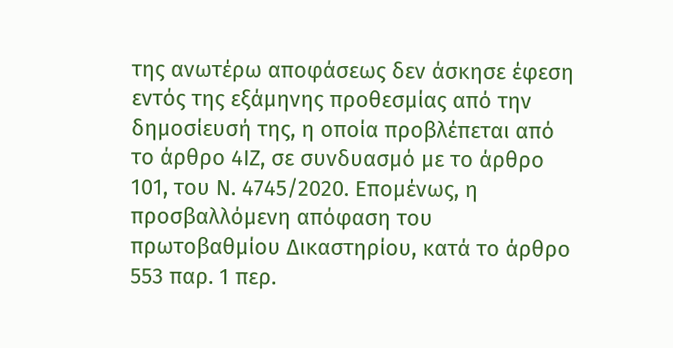της ανωτέρω αποφάσεως δεν άσκησε έφεση εντός της εξάμηνης προθεσμίας από την δημοσίευσή της, η οποία προβλέπεται από το άρθρο 4ΙΖ, σε συνδυασμό με το άρθρο 101, του Ν. 4745/2020. Επομένως, η προσβαλλόμενη απόφαση του πρωτοβαθμίου Δικαστηρίου, κατά το άρθρο 553 παρ. 1 περ.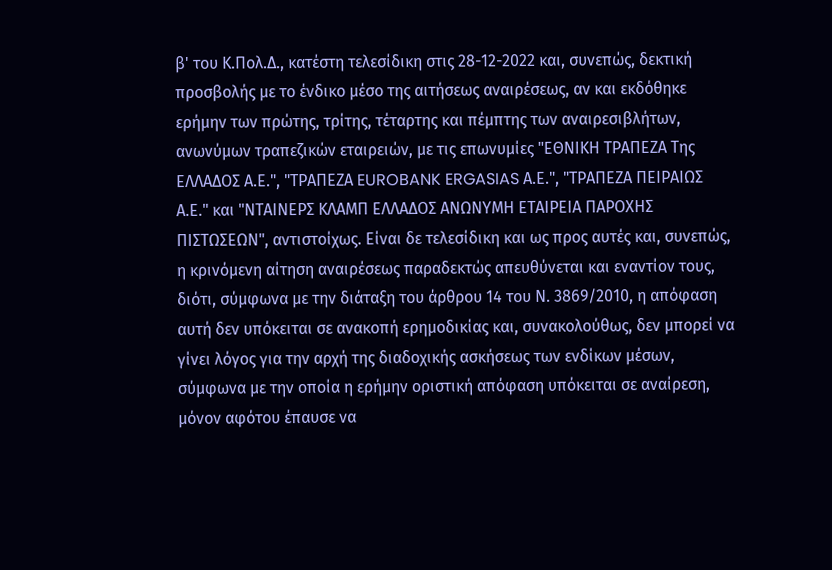β' του Κ.Πολ.Δ., κατέστη τελεσίδικη στις 28-12-2022 και, συνεπώς, δεκτική προσβολής με το ένδικο μέσο της αιτήσεως αναιρέσεως, αν και εκδόθηκε ερήμην των πρώτης, τρίτης, τέταρτης και πέμπτης των αναιρεσιβλήτων, ανωνύμων τραπεζικών εταιρειών, με τις επωνυμίες "ΕΘΝΙΚΗ ΤΡΑΠΕΖΑ Της ΕΛΛΑΔΟΣ Α.Ε.", "ΤΡΑΠΕΖΑ EUROBANK ERGASIAS Α.Ε.", "ΤΡΑΠΕΖΑ ΠΕΙΡΑΙΩΣ Α.Ε." και "ΝΤΑΙΝΕΡΣ ΚΛΑΜΠ ΕΛΛΑΔΟΣ ΑΝΩΝΥΜΗ ΕΤΑΙΡΕΙΑ ΠΑΡΟΧΗΣ ΠΙΣΤΩΣΕΩΝ", αντιστοίχως. Είναι δε τελεσίδικη και ως προς αυτές και, συνεπώς, η κρινόμενη αίτηση αναιρέσεως παραδεκτώς απευθύνεται και εναντίον τους, διότι, σύμφωνα με την διάταξη του άρθρου 14 του Ν. 3869/2010, η απόφαση αυτή δεν υπόκειται σε ανακοπή ερημοδικίας και, συνακολούθως, δεν μπορεί να γίνει λόγος για την αρχή της διαδοχικής ασκήσεως των ενδίκων μέσων, σύμφωνα με την οποία η ερήμην οριστική απόφαση υπόκειται σε αναίρεση, μόνον αφότου έπαυσε να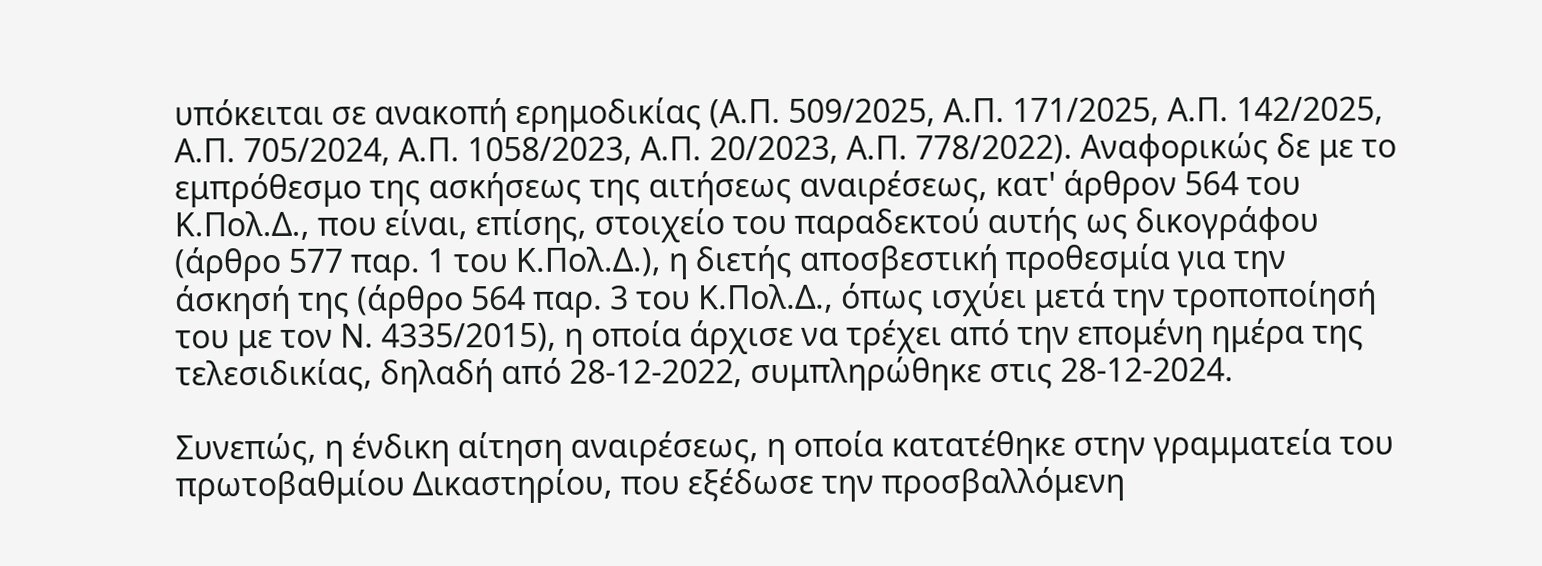υπόκειται σε ανακοπή ερημοδικίας (Α.Π. 509/2025, Α.Π. 171/2025, Α.Π. 142/2025, Α.Π. 705/2024, Α.Π. 1058/2023, Α.Π. 20/2023, Α.Π. 778/2022). Αναφορικώς δε με το εμπρόθεσμο της ασκήσεως της αιτήσεως αναιρέσεως, κατ' άρθρον 564 του Κ.Πολ.Δ., που είναι, επίσης, στοιχείο του παραδεκτού αυτής ως δικογράφου (άρθρο 577 παρ. 1 του Κ.Πολ.Δ.), η διετής αποσβεστική προθεσμία για την άσκησή της (άρθρο 564 παρ. 3 του Κ.Πολ.Δ., όπως ισχύει μετά την τροποποίησή του με τον Ν. 4335/2015), η οποία άρχισε να τρέχει από την επομένη ημέρα της τελεσιδικίας, δηλαδή από 28-12-2022, συμπληρώθηκε στις 28-12-2024.

Συνεπώς, η ένδικη αίτηση αναιρέσεως, η οποία κατατέθηκε στην γραμματεία του πρωτοβαθμίου Δικαστηρίου, που εξέδωσε την προσβαλλόμενη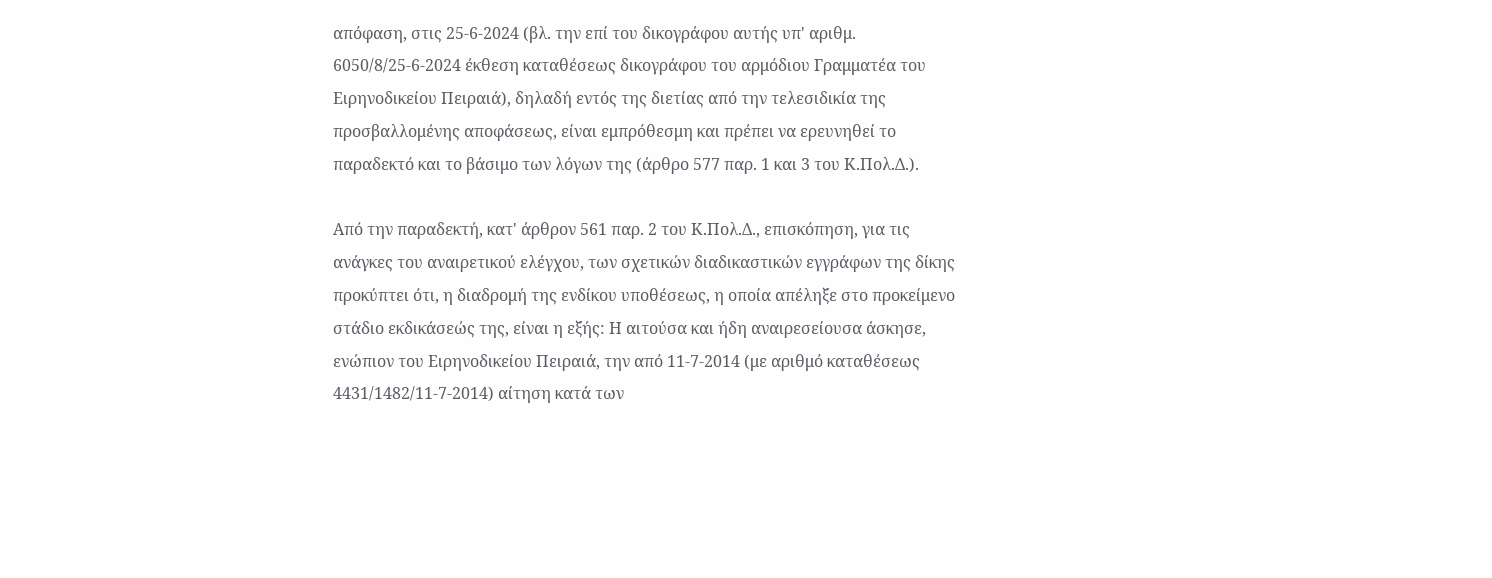απόφαση, στις 25-6-2024 (βλ. την επί του δικογράφου αυτής υπ' αριθμ. 6050/8/25-6-2024 έκθεση καταθέσεως δικογράφου του αρμόδιου Γραμματέα του Ειρηνοδικείου Πειραιά), δηλαδή εντός της διετίας από την τελεσιδικία της προσβαλλομένης αποφάσεως, είναι εμπρόθεσμη και πρέπει να ερευνηθεί το παραδεκτό και το βάσιμο των λόγων της (άρθρο 577 παρ. 1 και 3 του Κ.Πολ.Δ.).

Από την παραδεκτή, κατ' άρθρον 561 παρ. 2 του Κ.Πολ.Δ., επισκόπηση, για τις ανάγκες του αναιρετικού ελέγχου, των σχετικών διαδικαστικών εγγράφων της δίκης προκύπτει ότι, η διαδρομή της ενδίκου υποθέσεως, η οποία απέληξε στο προκείμενο στάδιο εκδικάσεώς της, είναι η εξής: Η αιτούσα και ήδη αναιρεσείουσα άσκησε, ενώπιον του Ειρηνοδικείου Πειραιά, την από 11-7-2014 (με αριθμό καταθέσεως 4431/1482/11-7-2014) αίτηση κατά των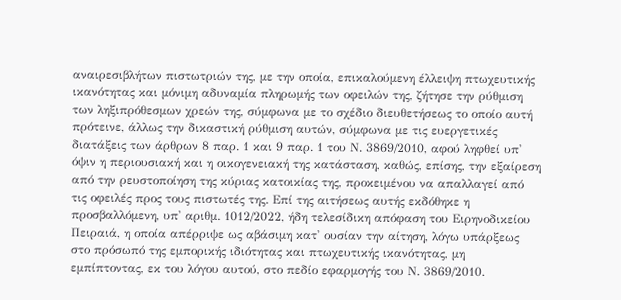αναιρεσιβλήτων πιστωτριών της, με την οποία, επικαλούμενη έλλειψη πτωχευτικής ικανότητας και μόνιμη αδυναμία πληρωμής των οφειλών της, ζήτησε την ρύθμιση των ληξιπρόθεσμων χρεών της, σύμφωνα με το σχέδιο διευθετήσεως το οποίο αυτή πρότεινε, άλλως την δικαστική ρύθμιση αυτών, σύμφωνα με τις ευεργετικές διατάξεις των άρθρων 8 παρ. 1 και 9 παρ. 1 του Ν. 3869/2010, αφού ληφθεί υπ' όψιν η περιουσιακή και η οικογενειακή της κατάσταση, καθώς, επίσης, την εξαίρεση από την ρευστοποίηση της κύριας κατοικίας της, προκειμένου να απαλλαγεί από τις οφειλές προς τους πιστωτές της. Επί της αιτήσεως αυτής εκδόθηκε η προσβαλλόμενη, υπ' αριθμ. 1012/2022, ήδη τελεσίδικη απόφαση του Ειρηνοδικείου Πειραιά, η οποία απέρριψε ως αβάσιμη κατ' ουσίαν την αίτηση, λόγω υπάρξεως στο πρόσωπό της εμπορικής ιδιότητας και πτωχευτικής ικανότητας, μη εμπίπτοντας, εκ του λόγου αυτού, στο πεδίο εφαρμογής του Ν. 3869/2010.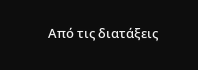Από τις διατάξεις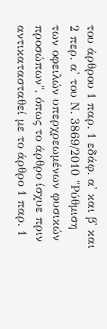του άρθρου 1 παρ. 1 εδάφ. α' και β' και 2 περ. α' του Ν. 3869/2010 "Ρύθμιση των οφειλών υπερχρεωμένων φυσικών προσώπων", όπως το άρθρο ίσχυε πριν αντικατασταθεί με το άρθρο 1 παρ. 1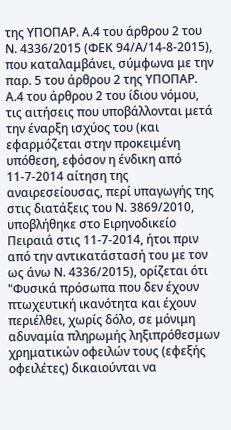της ΥΠΟΠΑΡ. Α.4 του άρθρου 2 του Ν. 4336/2015 (ΦΕΚ 94/Α/14-8-2015), που καταλαμβάνει, σύμφωνα με την παρ. 5 του άρθρου 2 της ΥΠΟΠΑΡ. Α.4 του άρθρου 2 του ίδιου νόμου, τις αιτήσεις που υποβάλλονται μετά την έναρξη ισχύος του (και εφαρμόζεται στην προκειμένη υπόθεση, εφόσον η ένδικη από 11-7-2014 αίτηση της αναιρεσείουσας, περί υπαγωγής της στις διατάξεις του Ν. 3869/2010, υποβλήθηκε στο Ειρηνοδικείο Πειραιά στις 11-7-2014, ήτοι πριν από την αντικατάστασή του με τον ως άνω Ν. 4336/2015), ορίζεται ότι "Φυσικά πρόσωπα που δεν έχουν πτωχευτική ικανότητα και έχουν περιέλθει, χωρίς δόλο, σε μόνιμη αδυναμία πληρωμής ληξιπρόθεσμων χρηματικών οφειλών τους (εφεξής οφειλέτες) δικαιούνται να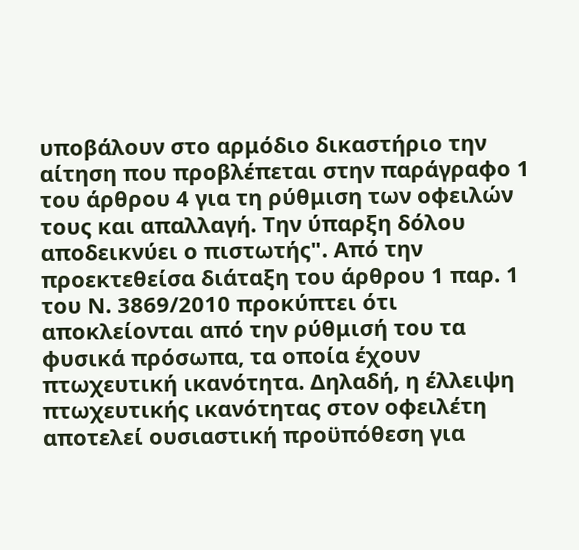υποβάλουν στο αρμόδιο δικαστήριο την αίτηση που προβλέπεται στην παράγραφο 1 του άρθρου 4 για τη ρύθμιση των οφειλών τους και απαλλαγή. Την ύπαρξη δόλου αποδεικνύει ο πιστωτής". Από την προεκτεθείσα διάταξη του άρθρου 1 παρ. 1 του Ν. 3869/2010 προκύπτει ότι αποκλείονται από την ρύθμισή του τα φυσικά πρόσωπα, τα οποία έχουν πτωχευτική ικανότητα. Δηλαδή, η έλλειψη πτωχευτικής ικανότητας στον οφειλέτη αποτελεί ουσιαστική προϋπόθεση για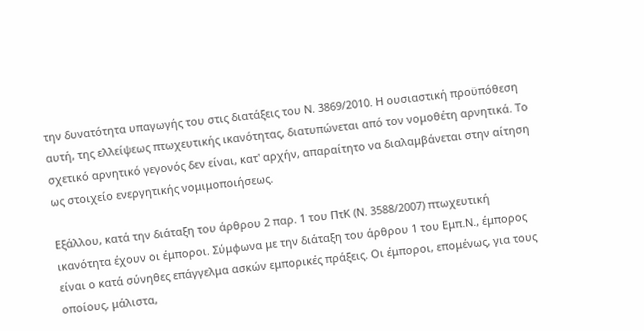την δυνατότητα υπαγωγής του στις διατάξεις του Ν. 3869/2010. Η ουσιαστική προϋπόθεση αυτή, της ελλείψεως πτωχευτικής ικανότητας, διατυπώνεται από τον νομοθέτη αρνητικά. Το σχετικό αρνητικό γεγονός δεν είναι, κατ' αρχήν, απαραίτητο να διαλαμβάνεται στην αίτηση ως στοιχείο ενεργητικής νομιμοποιήσεως.

Εξάλλου, κατά την διάταξη του άρθρου 2 παρ. 1 του ΠτΚ (Ν. 3588/2007) πτωχευτική ικανότητα έχουν οι έμποροι. Σύμφωνα με την διάταξη του άρθρου 1 του Εμπ.Ν., έμπορος είναι ο κατά σύνηθες επάγγελμα ασκών εμπορικές πράξεις. Οι έμποροι, επομένως, για τους οποίους, μάλιστα,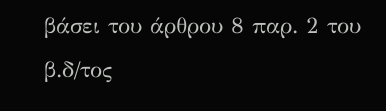βάσει του άρθρου 8 παρ. 2 του β.δ/τος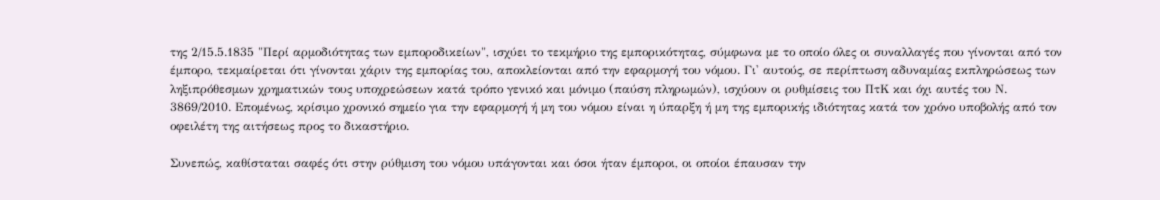της 2/15.5.1835 "Περί αρμοδιότητας των εμποροδικείων", ισχύει το τεκμήριο της εμπορικότητας, σύμφωνα με το οποίο όλες οι συναλλαγές που γίνονται από τον έμπορο, τεκμαίρεται ότι γίνονται χάριν της εμπορίας του, αποκλείονται από την εφαρμογή του νόμου. Γι' αυτούς, σε περίπτωση αδυναμίας εκπληρώσεως των ληξιπρόθεσμων χρηματικών τους υποχρεώσεων κατά τρόπο γενικό και μόνιμο (παύση πληρωμών), ισχύουν οι ρυθμίσεις του ΠτΚ και όχι αυτές του Ν. 3869/2010. Επομένως, κρίσιμο χρονικό σημείο για την εφαρμογή ή μη του νόμου είναι η ύπαρξη ή μη της εμπορικής ιδιότητας κατά τον χρόνο υποβολής από τον οφειλέτη της αιτήσεως προς το δικαστήριο.

Συνεπώς, καθίσταται σαφές ότι στην ρύθμιση του νόμου υπάγονται και όσοι ήταν έμποροι, οι οποίοι έπαυσαν την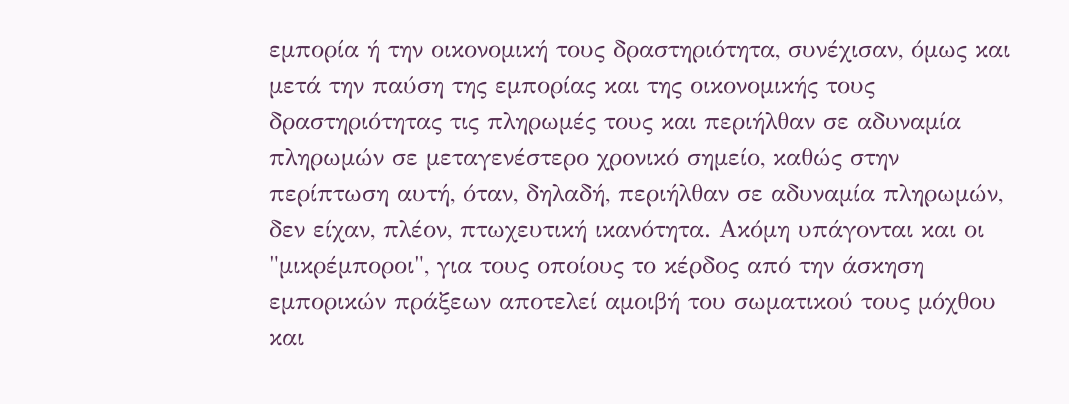εμπορία ή την οικονομική τους δραστηριότητα, συνέχισαν, όμως και μετά την παύση της εμπορίας και της οικονομικής τους δραστηριότητας τις πληρωμές τους και περιήλθαν σε αδυναμία πληρωμών σε μεταγενέστερο χρονικό σημείο, καθώς στην περίπτωση αυτή, όταν, δηλαδή, περιήλθαν σε αδυναμία πληρωμών, δεν είχαν, πλέον, πτωχευτική ικανότητα. Ακόμη υπάγονται και οι "μικρέμποροι", για τους οποίους το κέρδος από την άσκηση εμπορικών πράξεων αποτελεί αμοιβή του σωματικού τους μόχθου και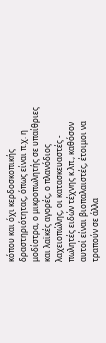κόπου και όχι κερδοσκοπικής δραστηριότητας, όπως είναι π.χ. η μοδίστρα, ο μικροπωλητής σε υπαίθριες και λαϊκές αγορές, ο πλανόδιος λαχειοπώλης, οι κατασκευαστές - πωλητές ειδών τέχνης κ.λπ., καθόσον αυτοί είναι βιοπαλαιστές, έτοιμοι να τραπούν σε άλλα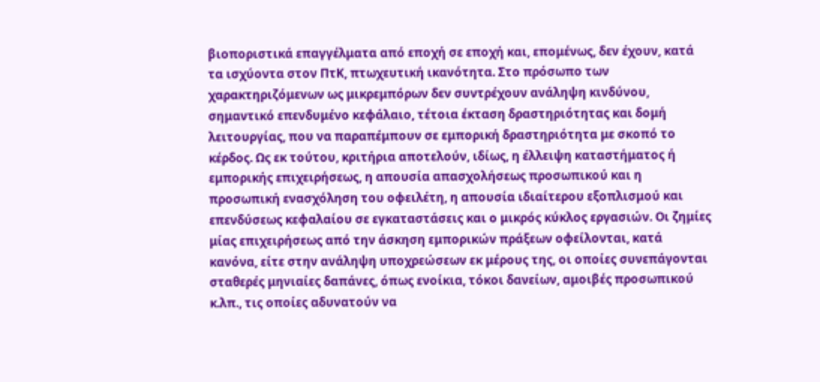βιοποριστικά επαγγέλματα από εποχή σε εποχή και, επομένως, δεν έχουν, κατά τα ισχύοντα στον ΠτΚ, πτωχευτική ικανότητα. Στο πρόσωπο των χαρακτηριζόμενων ως μικρεμπόρων δεν συντρέχουν ανάληψη κινδύνου, σημαντικό επενδυμένο κεφάλαιο, τέτοια έκταση δραστηριότητας και δομή λειτουργίας, που να παραπέμπουν σε εμπορική δραστηριότητα με σκοπό το κέρδος. Ως εκ τούτου, κριτήρια αποτελούν, ιδίως, η έλλειψη καταστήματος ή εμπορικής επιχειρήσεως, η απουσία απασχολήσεως προσωπικού και η προσωπική ενασχόληση του οφειλέτη, η απουσία ιδιαίτερου εξοπλισμού και επενδύσεως κεφαλαίου σε εγκαταστάσεις και ο μικρός κύκλος εργασιών. Οι ζημίες μίας επιχειρήσεως από την άσκηση εμπορικών πράξεων οφείλονται, κατά κανόνα, είτε στην ανάληψη υποχρεώσεων εκ μέρους της, οι οποίες συνεπάγονται σταθερές μηνιαίες δαπάνες, όπως ενοίκια, τόκοι δανείων, αμοιβές προσωπικού κ.λπ., τις οποίες αδυνατούν να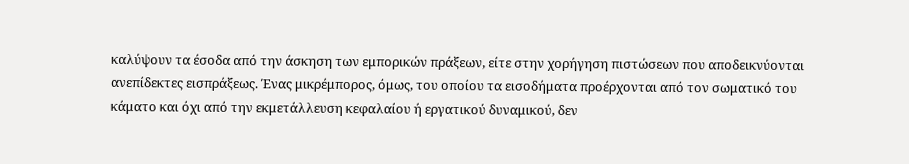καλύψουν τα έσοδα από την άσκηση των εμπορικών πράξεων, είτε στην χορήγηση πιστώσεων που αποδεικνύονται ανεπίδεκτες εισπράξεως. Ένας μικρέμπορος, όμως, του οποίου τα εισοδήματα προέρχονται από τον σωματικό του κάματο και όχι από την εκμετάλλευση κεφαλαίου ή εργατικού δυναμικού, δεν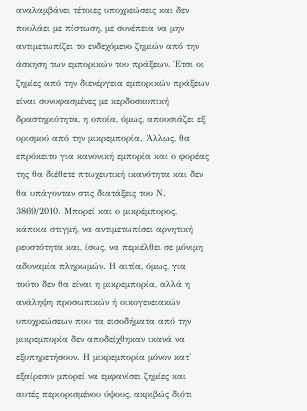αναλαμβάνει τέτοιες υποχρεώσεις και δεν πουλάει με πίστωση, με συνέπεια να μην αντιμετωπίζει το ενδεχόμενο ζημιών από την άσκηση των εμπορικών του πράξεων. Έτσι οι ζημίες από την διενέργεια εμπορικών πράξεων είναι συνυφασμένες με κερδοσκοπική δραστηριότητα, η οποία, όμως, απουσιάζει εξ ορισμού από την μικρεμπορία. Άλλως, θα επρόκειτο για κανονική εμπορία και ο φορέας της θα διέθετε πτωχευτική ικανότητα και δεν θα υπάγονταν στις διατάξεις του Ν. 3869/2010. Μπορεί και ο μικρέμπορος, κάποια στιγμή, να αντιμετωπίσει αρνητική ρευστότητα και, ίσως, να περιέλθει σε μόνιμη αδυναμία πληρωμών. Η αιτία, όμως, για τούτο δεν θα είναι η μικρεμπορία, αλλά η ανάληψη προσωπικών ή οικογενειακών υποχρεώσεων που τα εισοδήματα από την μικρεμπορία δεν αποδείχθηκαν ικανά να εξυπηρετήσουν. Η μικρεμπορία μόνον κατ' εξαίρεσιν μπορεί να εμφανίσει ζημίες και αυτές περιορισμένου ύψους, ακριβώς διότι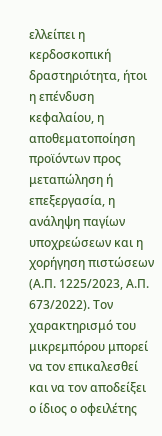ελλείπει η κερδοσκοπική δραστηριότητα, ήτοι η επένδυση κεφαλαίου, η αποθεματοποίηση προϊόντων προς μεταπώληση ή επεξεργασία, η ανάληψη παγίων υποχρεώσεων και η χορήγηση πιστώσεων (Α.Π. 1225/2023, Α.Π. 673/2022). Τον χαρακτηρισμό του μικρεμπόρου μπορεί να τον επικαλεσθεί και να τον αποδείξει ο ίδιος ο οφειλέτης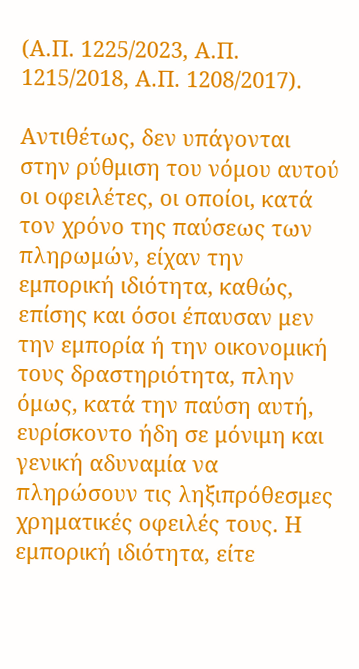(Α.Π. 1225/2023, Α.Π. 1215/2018, Α.Π. 1208/2017).

Αντιθέτως, δεν υπάγονται στην ρύθμιση του νόμου αυτού οι οφειλέτες, οι οποίοι, κατά τον χρόνο της παύσεως των πληρωμών, είχαν την εμπορική ιδιότητα, καθώς, επίσης και όσοι έπαυσαν μεν την εμπορία ή την οικονομική τους δραστηριότητα, πλην όμως, κατά την παύση αυτή, ευρίσκοντο ήδη σε μόνιμη και γενική αδυναμία να πληρώσουν τις ληξιπρόθεσμες χρηματικές οφειλές τους. Η εμπορική ιδιότητα, είτε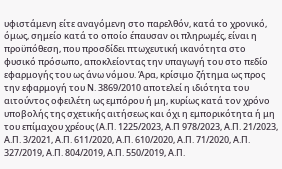υφιστάμενη είτε αναγόμενη στο παρελθόν, κατά το χρονικό, όμως, σημείο κατά το οποίο έπαυσαν οι πληρωμές, είναι η προϋπόθεση, που προσδίδει πτωχευτική ικανότητα στο φυσικό πρόσωπο, αποκλείοντας την υπαγωγή του στο πεδίο εφαρμογής του ως άνω νόμου. Άρα, κρίσιμο ζήτημα ως προς την εφαρμογή του Ν. 3869/2010 αποτελεί η ιδιότητα του αιτούντος οφειλέτη ως εμπόρου ή μη, κυρίως κατά τον χρόνο υποβολής της σχετικής αιτήσεως και όχι η εμπορικότητα ή μη του επίμαχου χρέους (Α.Π. 1225/2023, Α.Π 978/2023, Α.Π. 21/2023, Α.Π. 3/2021, Α.Π. 611/2020, Α.Π. 610/2020, Α.Π. 71/2020, Α.Π. 327/2019, Α.Π. 804/2019, Α.Π. 550/2019, Α.Π.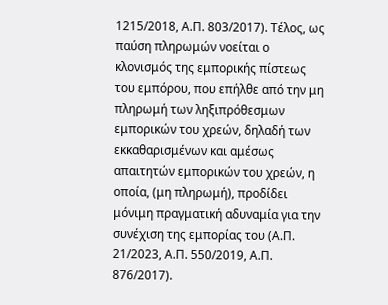1215/2018, Α.Π. 803/2017). Τέλος, ως παύση πληρωμών νοείται ο κλονισμός της εμπορικής πίστεως του εμπόρου, που επήλθε από την μη πληρωμή των ληξιπρόθεσμων εμπορικών του χρεών, δηλαδή των εκκαθαρισμένων και αμέσως απαιτητών εμπορικών του χρεών, η οποία, (μη πληρωμή), προδίδει μόνιμη πραγματική αδυναμία για την συνέχιση της εμπορίας του (Α.Π. 21/2023, Α.Π. 550/2019, Α.Π. 876/2017).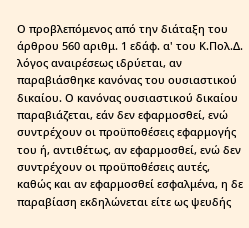Ο προβλεπόμενος από την διάταξη του άρθρου 560 αριθμ. 1 εδάφ. α' του Κ.Πολ.Δ. λόγος αναιρέσεως ιδρύεται, αν παραβιάσθηκε κανόνας του ουσιαστικού δικαίου. Ο κανόνας ουσιαστικού δικαίου παραβιάζεται, εάν δεν εφαρμοσθεί, ενώ συντρέχουν οι προϋποθέσεις εφαρμογής του ή, αντιθέτως, αν εφαρμοσθεί, ενώ δεν συντρέχουν οι προϋποθέσεις αυτές, καθώς και αν εφαρμοσθεί εσφαλμένα, η δε παραβίαση εκδηλώνεται είτε ως ψευδής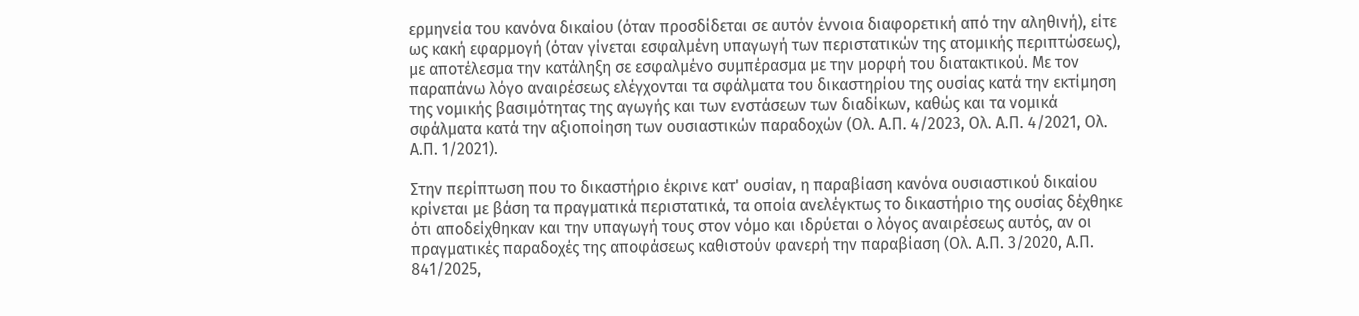ερμηνεία του κανόνα δικαίου (όταν προσδίδεται σε αυτόν έννοια διαφορετική από την αληθινή), είτε ως κακή εφαρμογή (όταν γίνεται εσφαλμένη υπαγωγή των περιστατικών της ατομικής περιπτώσεως), με αποτέλεσμα την κατάληξη σε εσφαλμένο συμπέρασμα με την μορφή του διατακτικού. Με τον παραπάνω λόγο αναιρέσεως ελέγχονται τα σφάλματα του δικαστηρίου της ουσίας κατά την εκτίμηση της νομικής βασιμότητας της αγωγής και των ενστάσεων των διαδίκων, καθώς και τα νομικά σφάλματα κατά την αξιοποίηση των ουσιαστικών παραδοχών (Ολ. Α.Π. 4/2023, Ολ. Α.Π. 4/2021, Ολ. Α.Π. 1/2021).

Στην περίπτωση που το δικαστήριο έκρινε κατ' ουσίαν, η παραβίαση κανόνα ουσιαστικού δικαίου κρίνεται με βάση τα πραγματικά περιστατικά, τα οποία ανελέγκτως το δικαστήριο της ουσίας δέχθηκε ότι αποδείχθηκαν και την υπαγωγή τους στον νόμο και ιδρύεται ο λόγος αναιρέσεως αυτός, αν οι πραγματικές παραδοχές της αποφάσεως καθιστούν φανερή την παραβίαση (Ολ. Α.Π. 3/2020, Α.Π. 841/2025,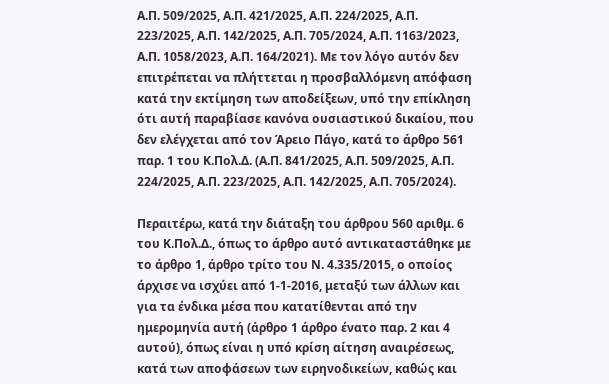Α.Π. 509/2025, Α.Π. 421/2025, Α.Π. 224/2025, Α.Π. 223/2025, Α.Π. 142/2025, Α.Π. 705/2024, Α.Π. 1163/2023, Α.Π. 1058/2023, Α.Π. 164/2021). Με τον λόγο αυτόν δεν επιτρέπεται να πλήττεται η προσβαλλόμενη απόφαση κατά την εκτίμηση των αποδείξεων, υπό την επίκληση ότι αυτή παραβίασε κανόνα ουσιαστικού δικαίου, που δεν ελέγχεται από τον Άρειο Πάγο, κατά το άρθρο 561 παρ. 1 του Κ.Πολ.Δ. (Α.Π. 841/2025, Α.Π. 509/2025, Α.Π. 224/2025, Α.Π. 223/2025, Α.Π. 142/2025, Α.Π. 705/2024).

Περαιτέρω, κατά την διάταξη του άρθρου 560 αριθμ. 6 του Κ.Πολ.Δ., όπως το άρθρο αυτό αντικαταστάθηκε με το άρθρο 1, άρθρο τρίτο του Ν. 4.335/2015, ο οποίος άρχισε να ισχύει από 1-1-2016, μεταξύ των άλλων και για τα ένδικα μέσα που κατατίθενται από την ημερομηνία αυτή (άρθρο 1 άρθρο ένατο παρ. 2 και 4 αυτού), όπως είναι η υπό κρίση αίτηση αναιρέσεως, κατά των αποφάσεων των ειρηνοδικείων, καθώς και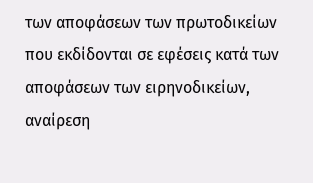των αποφάσεων των πρωτοδικείων που εκδίδονται σε εφέσεις κατά των αποφάσεων των ειρηνοδικείων, αναίρεση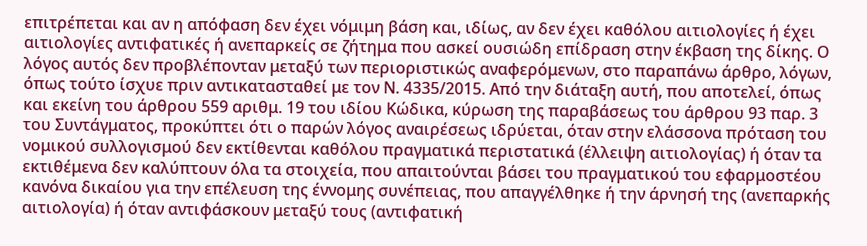επιτρέπεται και αν η απόφαση δεν έχει νόμιμη βάση και, ιδίως, αν δεν έχει καθόλου αιτιολογίες ή έχει αιτιολογίες αντιφατικές ή ανεπαρκείς σε ζήτημα που ασκεί ουσιώδη επίδραση στην έκβαση της δίκης. Ο λόγος αυτός δεν προβλέπονταν μεταξύ των περιοριστικώς αναφερόμενων, στο παραπάνω άρθρο, λόγων, όπως τούτο ίσχυε πριν αντικατασταθεί με τον Ν. 4335/2015. Από την διάταξη αυτή, που αποτελεί, όπως και εκείνη του άρθρου 559 αριθμ. 19 του ιδίου Κώδικα, κύρωση της παραβάσεως του άρθρου 93 παρ. 3 του Συντάγματος, προκύπτει ότι ο παρών λόγος αναιρέσεως ιδρύεται, όταν στην ελάσσονα πρόταση του νομικού συλλογισμού δεν εκτίθενται καθόλου πραγματικά περιστατικά (έλλειψη αιτιολογίας) ή όταν τα εκτιθέμενα δεν καλύπτουν όλα τα στοιχεία, που απαιτούνται βάσει του πραγματικού του εφαρμοστέου κανόνα δικαίου για την επέλευση της έννομης συνέπειας, που απαγγέλθηκε ή την άρνησή της (ανεπαρκής αιτιολογία) ή όταν αντιφάσκουν μεταξύ τους (αντιφατική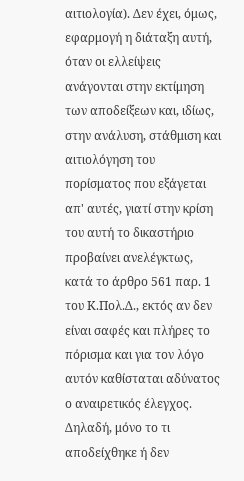αιτιολογία). Δεν έχει, όμως, εφαρμογή η διάταξη αυτή, όταν οι ελλείψεις ανάγονται στην εκτίμηση των αποδείξεων και, ιδίως, στην ανάλυση, στάθμιση και αιτιολόγηση του πορίσματος που εξάγεται απ' αυτές, γιατί στην κρίση του αυτή το δικαστήριο προβαίνει ανελέγκτως, κατά το άρθρο 561 παρ. 1 του Κ.Πολ.Δ., εκτός αν δεν είναι σαφές και πλήρες το πόρισμα και για τον λόγο αυτόν καθίσταται αδύνατος ο αναιρετικός έλεγχος. Δηλαδή, μόνο το τι αποδείχθηκε ή δεν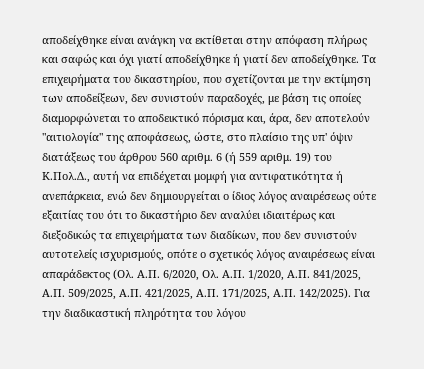αποδείχθηκε είναι ανάγκη να εκτίθεται στην απόφαση πλήρως και σαφώς και όχι γιατί αποδείχθηκε ή γιατί δεν αποδείχθηκε. Τα επιχειρήματα του δικαστηρίου, που σχετίζονται με την εκτίμηση των αποδείξεων, δεν συνιστούν παραδοχές, με βάση τις οποίες διαμορφώνεται το αποδεικτικό πόρισμα και, άρα, δεν αποτελούν "αιτιολογία" της αποφάσεως, ώστε, στο πλαίσιο της υπ' όψιν διατάξεως του άρθρου 560 αριθμ. 6 (ή 559 αριθμ. 19) του Κ.Πολ.Δ., αυτή να επιδέχεται μομφή για αντιφατικότητα ή ανεπάρκεια, ενώ δεν δημιουργείται ο ίδιος λόγος αναιρέσεως ούτε εξαιτίας του ότι το δικαστήριο δεν αναλύει ιδιαιτέρως και διεξοδικώς τα επιχειρήματα των διαδίκων, που δεν συνιστούν αυτοτελείς ισχυρισμούς, οπότε ο σχετικός λόγος αναιρέσεως είναι απαράδεκτος (Ολ. Α.Π. 6/2020, Ολ. Α.Π. 1/2020, Α.Π. 841/2025, Α.Π. 509/2025, Α.Π. 421/2025, Α.Π. 171/2025, Α.Π. 142/2025). Για την διαδικαστική πληρότητα του λόγου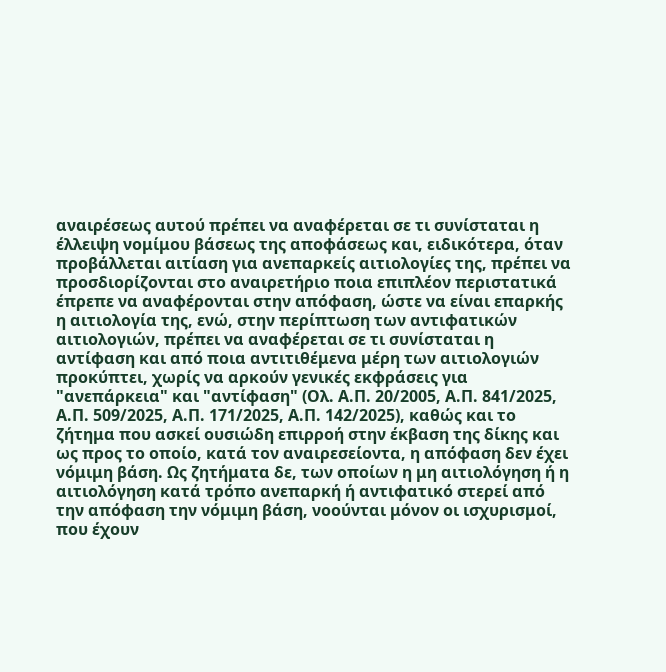αναιρέσεως αυτού πρέπει να αναφέρεται σε τι συνίσταται η έλλειψη νομίμου βάσεως της αποφάσεως και, ειδικότερα, όταν προβάλλεται αιτίαση για ανεπαρκείς αιτιολογίες της, πρέπει να προσδιορίζονται στο αναιρετήριο ποια επιπλέον περιστατικά έπρεπε να αναφέρονται στην απόφαση, ώστε να είναι επαρκής η αιτιολογία της, ενώ, στην περίπτωση των αντιφατικών αιτιολογιών, πρέπει να αναφέρεται σε τι συνίσταται η αντίφαση και από ποια αντιτιθέμενα μέρη των αιτιολογιών προκύπτει, χωρίς να αρκούν γενικές εκφράσεις για "ανεπάρκεια" και "αντίφαση" (Ολ. Α.Π. 20/2005, Α.Π. 841/2025, Α.Π. 509/2025, Α.Π. 171/2025, Α.Π. 142/2025), καθώς και το ζήτημα που ασκεί ουσιώδη επιρροή στην έκβαση της δίκης και ως προς το οποίο, κατά τον αναιρεσείοντα, η απόφαση δεν έχει νόμιμη βάση. Ως ζητήματα δε, των οποίων η μη αιτιολόγηση ή η αιτιολόγηση κατά τρόπο ανεπαρκή ή αντιφατικό στερεί από την απόφαση την νόμιμη βάση, νοούνται μόνον οι ισχυρισμοί, που έχουν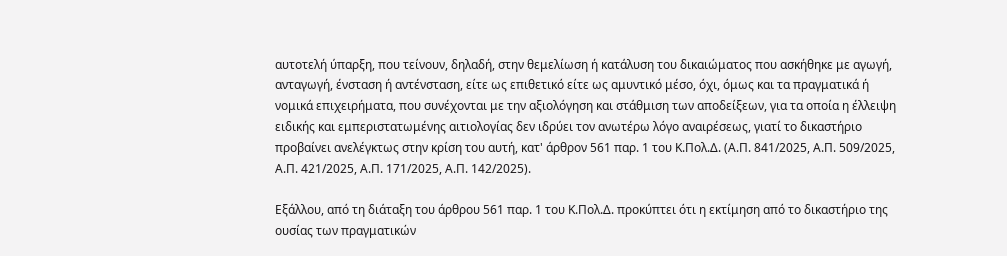αυτοτελή ύπαρξη, που τείνουν, δηλαδή, στην θεμελίωση ή κατάλυση του δικαιώματος που ασκήθηκε με αγωγή, ανταγωγή, ένσταση ή αντένσταση, είτε ως επιθετικό είτε ως αμυντικό μέσο, όχι, όμως και τα πραγματικά ή νομικά επιχειρήματα, που συνέχονται με την αξιολόγηση και στάθμιση των αποδείξεων, για τα οποία η έλλειψη ειδικής και εμπεριστατωμένης αιτιολογίας δεν ιδρύει τον ανωτέρω λόγο αναιρέσεως, γιατί το δικαστήριο προβαίνει ανελέγκτως στην κρίση του αυτή, κατ' άρθρον 561 παρ. 1 του Κ.Πολ.Δ. (Α.Π. 841/2025, Α.Π. 509/2025, Α.Π. 421/2025, Α.Π. 171/2025, Α.Π. 142/2025).

Εξάλλου, από τη διάταξη του άρθρου 561 παρ. 1 του Κ.Πολ.Δ. προκύπτει ότι η εκτίμηση από το δικαστήριο της ουσίας των πραγματικών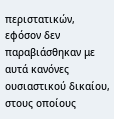περιστατικών, εφόσον δεν παραβιάσθηκαν με αυτά κανόνες ουσιαστικού δικαίου, στους οποίους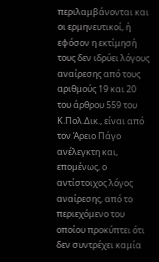περιλαμβάνονται και οι ερμηνευτικοί, ή εφόσον η εκτίμησή τους δεν ιδρύει λόγους αναίρεσης από τους αριθμούς 19 και 20 του άρθρου 559 του Κ.Πολ.Δικ., είναι από τον Άρειο Πάγο ανέλεγκτη και, επομένως, ο αντίστοιχος λόγος αναίρεσης, από το περιεχόμενο του οποίου προκύπτει ότι δεν συντρέχει καμία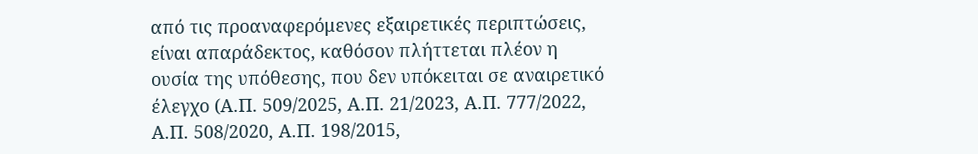από τις προαναφερόμενες εξαιρετικές περιπτώσεις, είναι απαράδεκτος, καθόσον πλήττεται πλέον η ουσία της υπόθεσης, που δεν υπόκειται σε αναιρετικό έλεγχο (Α.Π. 509/2025, Α.Π. 21/2023, Α.Π. 777/2022, Α.Π. 508/2020, Α.Π. 198/2015,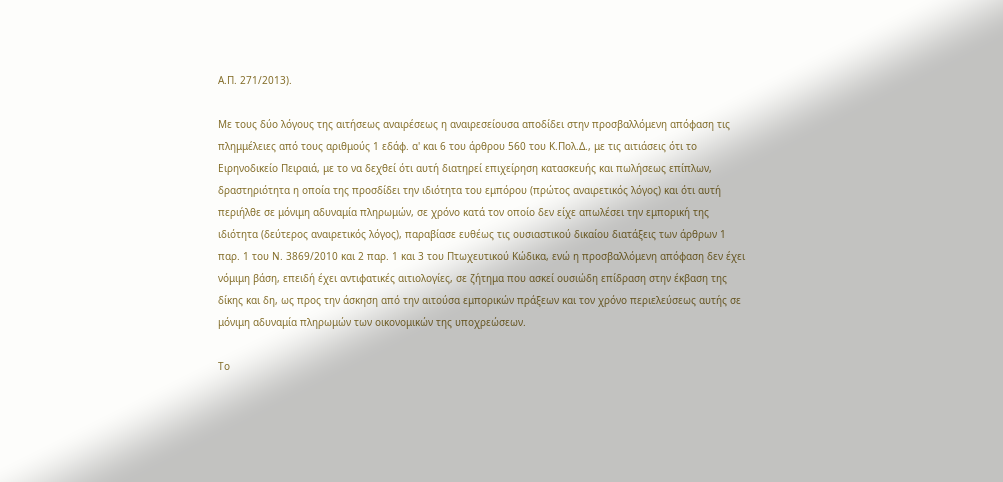Α.Π. 271/2013).

Με τους δύο λόγους της αιτήσεως αναιρέσεως η αναιρεσείουσα αποδίδει στην προσβαλλόμενη απόφαση τις πλημμέλειες από τους αριθμούς 1 εδάφ. α' και 6 του άρθρου 560 του Κ.Πολ.Δ., με τις αιτιάσεις ότι το Ειρηνοδικείο Πειραιά, με το να δεχθεί ότι αυτή διατηρεί επιχείρηση κατασκευής και πωλήσεως επίπλων, δραστηριότητα η οποία της προσδίδει την ιδιότητα του εμπόρου (πρώτος αναιρετικός λόγος) και ότι αυτή περιήλθε σε μόνιμη αδυναμία πληρωμών, σε χρόνο κατά τον οποίο δεν είχε απωλέσει την εμπορική της ιδιότητα (δεύτερος αναιρετικός λόγος), παραβίασε ευθέως τις ουσιαστικού δικαίου διατάξεις των άρθρων 1 παρ. 1 του Ν. 3869/2010 και 2 παρ. 1 και 3 του Πτωχευτικού Κώδικα, ενώ η προσβαλλόμενη απόφαση δεν έχει νόμιμη βάση, επειδή έχει αντιφατικές αιτιολογίες, σε ζήτημα που ασκεί ουσιώδη επίδραση στην έκβαση της δίκης και δη, ως προς την άσκηση από την αιτούσα εμπορικών πράξεων και τον χρόνο περιελεύσεως αυτής σε μόνιμη αδυναμία πληρωμών των οικονομικών της υποχρεώσεων.

Το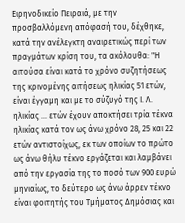Ειρηνοδικείο Πειραιά, με την προσβαλλόμενη απόφασή του, δέχθηκε, κατά την ανέλεγκτη αναιρετικώς περί των πραγμάτων κρίση του, τα ακόλουθα: "Η αιτούσα είναι κατά το χρόνο συζητήσεως της κρινομένης αιτήσεως ηλικίας 51 ετών, είναι έγγαμη και με το σύζυγό της Ι. Λ. ηλικίας ... ετών έχουν αποκτήσει τρία τέκνα ηλικίας κατά τον ως άνω χρόνο 28, 25 και 22 ετών αντιστοίχως, εκ των οποίων το πρώτο ως άνω θήλυ τέκνο εργάζεται και λαμβάνει από την εργασία της το ποσό των 900 ευρώ μηνιαίως, το δεύτερο ως άνω άρρεν τέκνο είναι φοιτητής του Τμήματος Δημόσιας και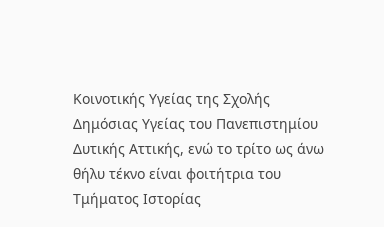Κοινοτικής Υγείας της Σχολής Δημόσιας Υγείας του Πανεπιστημίου Δυτικής Αττικής, ενώ το τρίτο ως άνω θήλυ τέκνο είναι φοιτήτρια του Τμήματος Ιστορίας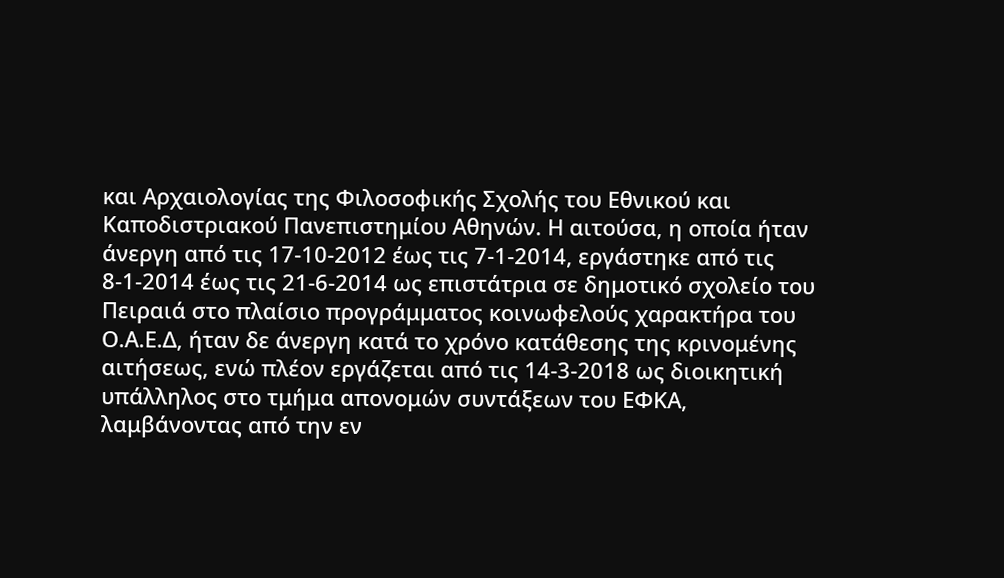και Αρχαιολογίας της Φιλοσοφικής Σχολής του Εθνικού και Καποδιστριακού Πανεπιστημίου Αθηνών. Η αιτούσα, η οποία ήταν άνεργη από τις 17-10-2012 έως τις 7-1-2014, εργάστηκε από τις 8-1-2014 έως τις 21-6-2014 ως επιστάτρια σε δημοτικό σχολείο του Πειραιά στο πλαίσιο προγράμματος κοινωφελούς χαρακτήρα του Ο.Α.Ε.Δ, ήταν δε άνεργη κατά το χρόνο κατάθεσης της κρινομένης αιτήσεως, ενώ πλέον εργάζεται από τις 14-3-2018 ως διοικητική υπάλληλος στο τμήμα απονομών συντάξεων του ΕΦΚΑ, λαμβάνοντας από την εν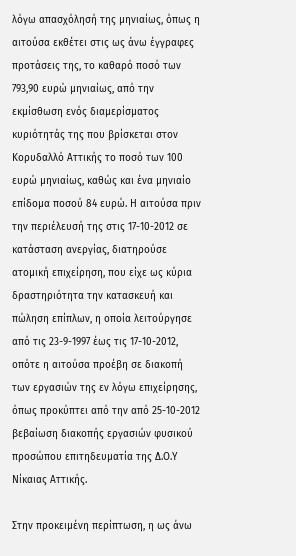λόγω απασχόλησή της μηνιαίως, όπως η αιτούσα εκθέτει στις ως άνω έγγραφες προτάσεις της, το καθαρό ποσό των 793,90 ευρώ μηνιαίως, από την εκμίσθωση ενός διαμερίσματος κυριότητάς της που βρίσκεται στον Κορυδαλλό Αττικής το ποσό των 100 ευρώ μηνιαίως, καθώς και ένα μηνιαίο επίδομα ποσού 84 ευρώ. Η αιτούσα πριν την περιέλευσή της στις 17-10-2012 σε κατάσταση ανεργίας, διατηρούσε ατομική επιχείρηση, που είχε ως κύρια δραστηριότητα την κατασκευή και πώληση επίπλων, η οποία λειτούργησε από τις 23-9-1997 έως τις 17-10-2012, οπότε η αιτούσα προέβη σε διακοπή των εργασιών της εν λόγω επιχείρησης, όπως προκύπτει από την από 25-10-2012 βεβαίωση διακοπής εργασιών φυσικού προσώπου επιτηδευματία της Δ.Ο.Υ Νίκαιας Αττικής.

Στην προκειμένη περίπτωση, η ως άνω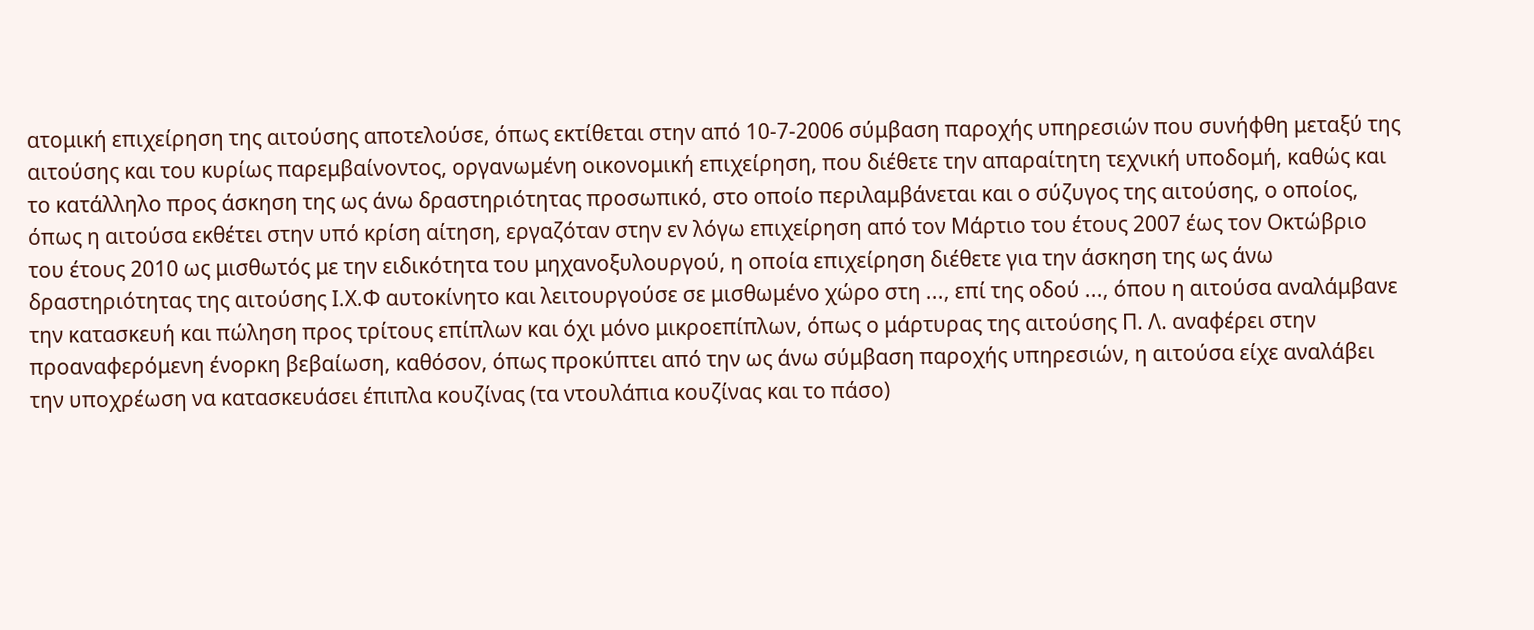ατομική επιχείρηση της αιτούσης αποτελούσε, όπως εκτίθεται στην από 10-7-2006 σύμβαση παροχής υπηρεσιών που συνήφθη μεταξύ της αιτούσης και του κυρίως παρεμβαίνοντος, οργανωμένη οικονομική επιχείρηση, που διέθετε την απαραίτητη τεχνική υποδομή, καθώς και το κατάλληλο προς άσκηση της ως άνω δραστηριότητας προσωπικό, στο οποίο περιλαμβάνεται και ο σύζυγος της αιτούσης, ο οποίος, όπως η αιτούσα εκθέτει στην υπό κρίση αίτηση, εργαζόταν στην εν λόγω επιχείρηση από τον Μάρτιο του έτους 2007 έως τον Οκτώβριο του έτους 2010 ως μισθωτός με την ειδικότητα του μηχανοξυλουργού, η οποία επιχείρηση διέθετε για την άσκηση της ως άνω δραστηριότητας της αιτούσης Ι.Χ.Φ αυτοκίνητο και λειτουργούσε σε μισθωμένο χώρο στη ..., επί της οδού ..., όπου η αιτούσα αναλάμβανε την κατασκευή και πώληση προς τρίτους επίπλων και όχι μόνο μικροεπίπλων, όπως ο μάρτυρας της αιτούσης Π. Λ. αναφέρει στην προαναφερόμενη ένορκη βεβαίωση, καθόσον, όπως προκύπτει από την ως άνω σύμβαση παροχής υπηρεσιών, η αιτούσα είχε αναλάβει την υποχρέωση να κατασκευάσει έπιπλα κουζίνας (τα ντουλάπια κουζίνας και το πάσο)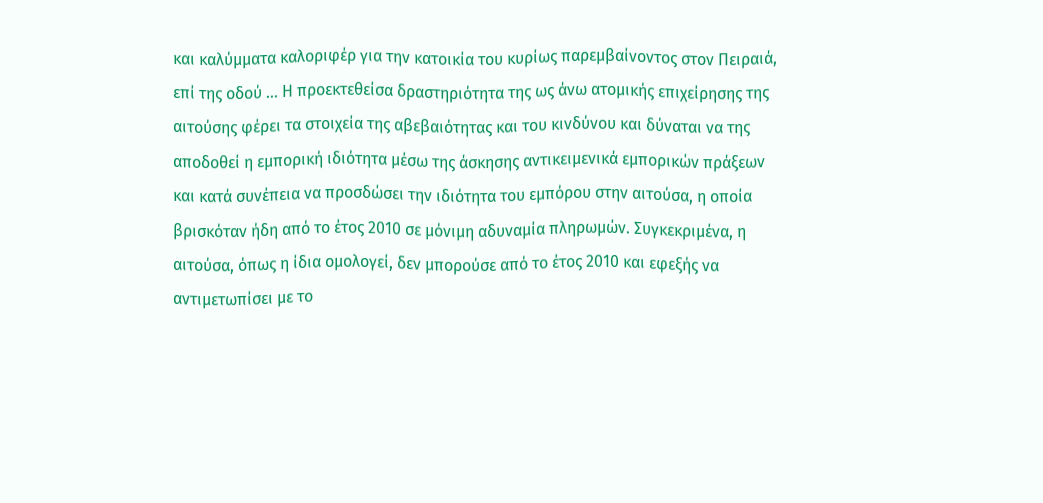και καλύμματα καλοριφέρ για την κατοικία του κυρίως παρεμβαίνοντος στον Πειραιά, επί της οδού ... Η προεκτεθείσα δραστηριότητα της ως άνω ατομικής επιχείρησης της αιτούσης φέρει τα στοιχεία της αβεβαιότητας και του κινδύνου και δύναται να της αποδοθεί η εμπορική ιδιότητα μέσω της άσκησης αντικειμενικά εμπορικών πράξεων και κατά συνέπεια να προσδώσει την ιδιότητα του εμπόρου στην αιτούσα, η οποία βρισκόταν ήδη από το έτος 2010 σε μόνιμη αδυναμία πληρωμών. Συγκεκριμένα, η αιτούσα, όπως η ίδια ομολογεί, δεν μπορούσε από το έτος 2010 και εφεξής να αντιμετωπίσει με το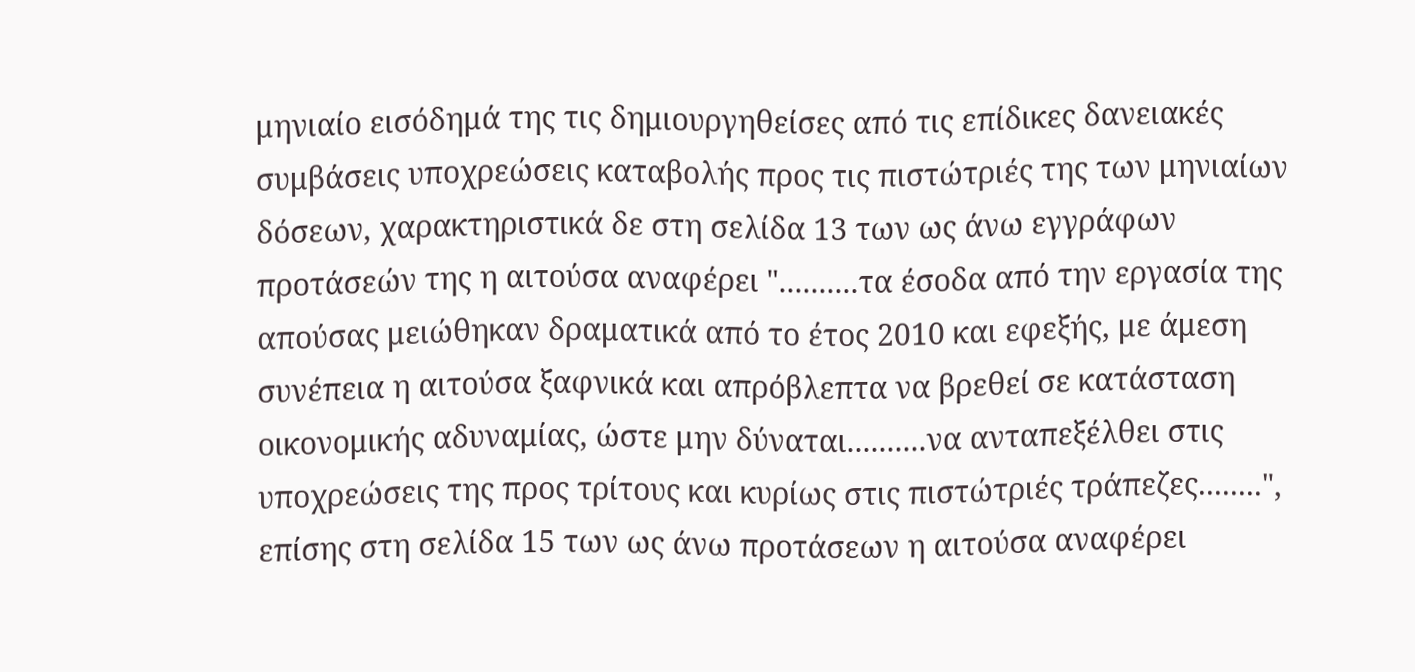μηνιαίο εισόδημά της τις δημιουργηθείσες από τις επίδικες δανειακές συμβάσεις υποχρεώσεις καταβολής προς τις πιστώτριές της των μηνιαίων δόσεων, χαρακτηριστικά δε στη σελίδα 13 των ως άνω εγγράφων προτάσεών της η αιτούσα αναφέρει "..........τα έσοδα από την εργασία της απούσας μειώθηκαν δραματικά από το έτος 2010 και εφεξής, με άμεση συνέπεια η αιτούσα ξαφνικά και απρόβλεπτα να βρεθεί σε κατάσταση οικονομικής αδυναμίας, ώστε μην δύναται..........να ανταπεξέλθει στις υποχρεώσεις της προς τρίτους και κυρίως στις πιστώτριές τράπεζες........", επίσης στη σελίδα 15 των ως άνω προτάσεων η αιτούσα αναφέρει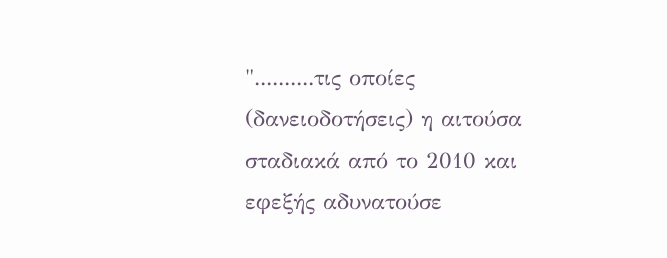"..........τις οποίες (δανειοδοτήσεις) η αιτούσα σταδιακά από το 2010 και εφεξής αδυνατούσε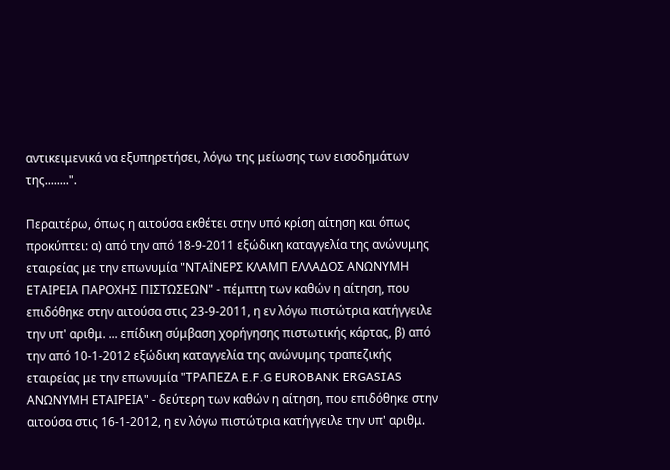αντικειμενικά να εξυπηρετήσει, λόγω της μείωσης των εισοδημάτων της........".

Περαιτέρω, όπως η αιτούσα εκθέτει στην υπό κρίση αίτηση και όπως προκύπτει: α) από την από 18-9-2011 εξώδικη καταγγελία της ανώνυμης εταιρείας με την επωνυμία "ΝΤΑΪΝΕΡΣ ΚΛΑΜΠ ΕΛΛΑΔΟΣ ΑΝΩΝΥΜΗ ΕΤΑΙΡΕΙΑ ΠΑΡΟΧΗΣ ΠΙΣΤΩΣΕΩΝ" - πέμπτη των καθών η αίτηση, που επιδόθηκε στην αιτούσα στις 23-9-2011, η εν λόγω πιστώτρια κατήγγειλε την υπ' αριθμ. ... επίδικη σύμβαση χορήγησης πιστωτικής κάρτας, β) από την από 10-1-2012 εξώδικη καταγγελία της ανώνυμης τραπεζικής εταιρείας με την επωνυμία "ΤΡΑΠΕΖΑ E.F.G EUROBANK ERGASIAS ΑΝΩΝΥΜΗ ΕΤΑΙΡΕΙΑ" - δεύτερη των καθών η αίτηση, που επιδόθηκε στην αιτούσα στις 16-1-2012, η εν λόγω πιστώτρια κατήγγειλε την υπ' αριθμ.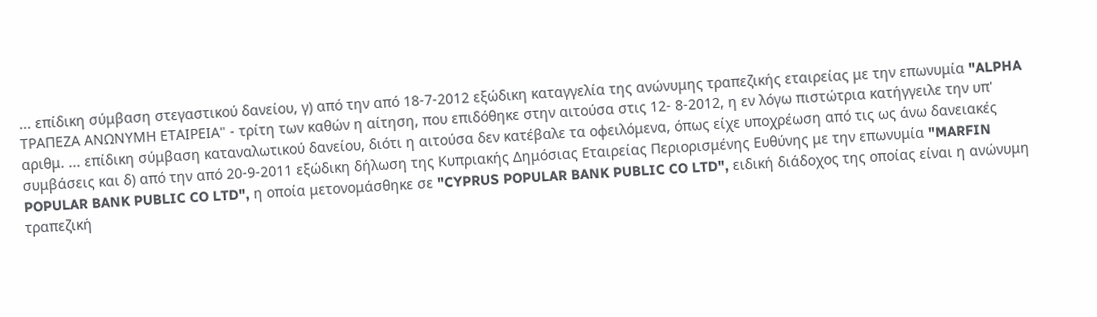... επίδικη σύμβαση στεγαστικού δανείου, γ) από την από 18-7-2012 εξώδικη καταγγελία της ανώνυμης τραπεζικής εταιρείας με την επωνυμία "ALPHA ΤΡΑΠΕΖΑ ΑΝΩΝΥΜΗ ΕΤΑΙΡΕΙΑ" - τρίτη των καθών η αίτηση, που επιδόθηκε στην αιτούσα στις 12- 8-2012, η εν λόγω πιστώτρια κατήγγειλε την υπ' αριθμ. ... επίδικη σύμβαση καταναλωτικού δανείου, διότι η αιτούσα δεν κατέβαλε τα οφειλόμενα, όπως είχε υποχρέωση από τις ως άνω δανειακές συμβάσεις και δ) από την από 20-9-2011 εξώδικη δήλωση της Κυπριακής Δημόσιας Εταιρείας Περιορισμένης Ευθύνης με την επωνυμία "MARFIN POPULAR BANK PUBLIC CO LTD", η οποία μετονομάσθηκε σε "CYPRUS POPULAR BANK PUBLIC CO LTD", ειδική διάδοχος της οποίας είναι η ανώνυμη τραπεζική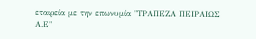εταιρεία με την επωνυμία "ΤΡΑΠΕΖΑ ΠΕΙΡΑΙΩΣ Α.Ε"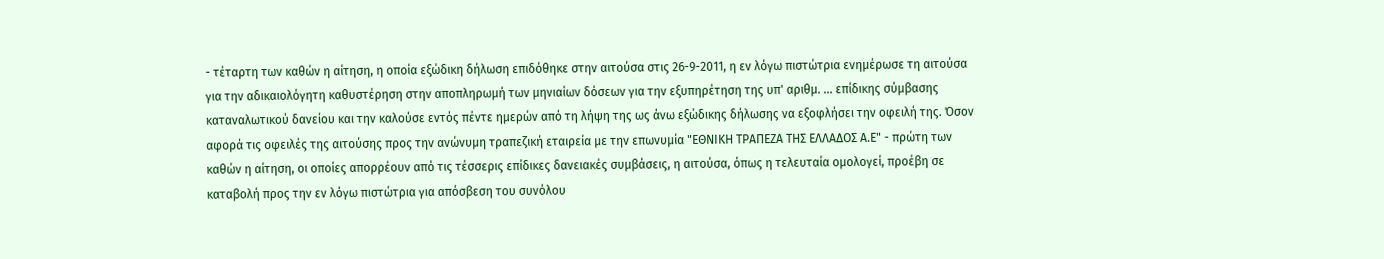- τέταρτη των καθών η αίτηση, η οποία εξώδικη δήλωση επιδόθηκε στην αιτούσα στις 26-9-2011, η εν λόγω πιστώτρια ενημέρωσε τη αιτούσα για την αδικαιολόγητη καθυστέρηση στην αποπληρωμή των μηνιαίων δόσεων για την εξυπηρέτηση της υπ' αριθμ. ... επίδικης σύμβασης καταναλωτικού δανείου και την καλούσε εντός πέντε ημερών από τη λήψη της ως άνω εξώδικης δήλωσης να εξοφλήσει την οφειλή της. Όσον αφορά τις οφειλές της αιτούσης προς την ανώνυμη τραπεζική εταιρεία με την επωνυμία "ΕΘΝΙΚΗ ΤΡΑΠΕΖΑ ΤΗΣ ΕΛΛΑΔΟΣ Α.Ε" - πρώτη των καθών η αίτηση, οι οποίες απορρέουν από τις τέσσερις επίδικες δανειακές συμβάσεις, η αιτούσα, όπως η τελευταία ομολογεί, προέβη σε καταβολή προς την εν λόγω πιστώτρια για απόσβεση του συνόλου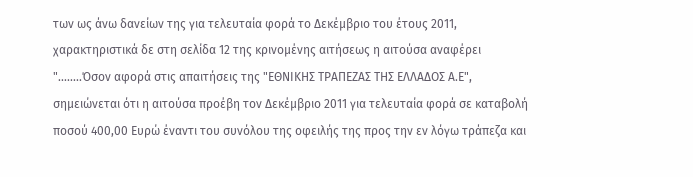των ως άνω δανείων της για τελευταία φορά το Δεκέμβριο του έτους 2011, χαρακτηριστικά δε στη σελίδα 12 της κρινομένης αιτήσεως η αιτούσα αναφέρει "........Όσον αφορά στις απαιτήσεις της "ΕΘΝΙΚΗΣ ΤΡΑΠΕΖΑΣ ΤΗΣ ΕΛΛΑΔΟΣ Α.Ε", σημειώνεται ότι η αιτούσα προέβη τον Δεκέμβριο 2011 για τελευταία φορά σε καταβολή ποσού 400,00 Ευρώ έναντι του συνόλου της οφειλής της προς την εν λόγω τράπεζα και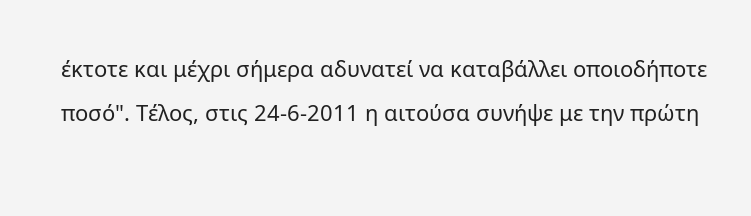έκτοτε και μέχρι σήμερα αδυνατεί να καταβάλλει οποιοδήποτε ποσό". Τέλος, στις 24-6-2011 η αιτούσα συνήψε με την πρώτη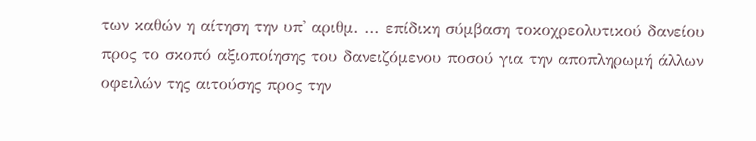των καθών η αίτηση την υπ' αριθμ. ... επίδικη σύμβαση τοκοχρεολυτικού δανείου προς το σκοπό αξιοποίησης του δανειζόμενου ποσού για την αποπληρωμή άλλων οφειλών της αιτούσης προς την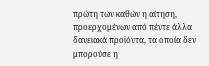πρώτη των καθών η αίτηση, προερχομένων από πέντε άλλα δανειακά προϊόντα, τα οποία δεν μπορούσε η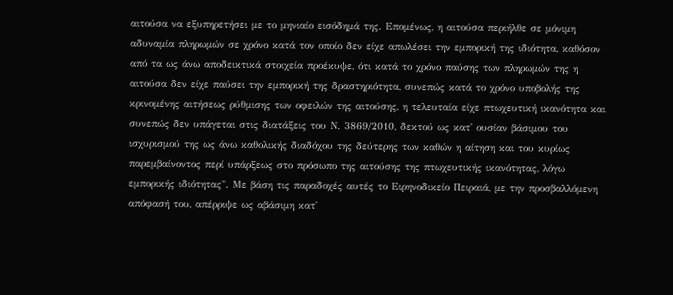αιτούσα να εξυπηρετήσει με το μηνιαίο εισόδημά της. Επομένως, η αιτούσα περιήλθε σε μόνιμη αδυναμία πληρωμών σε χρόνο κατά τον οποίο δεν είχε απωλέσει την εμπορική της ιδιότητα, καθόσον από τα ως άνω αποδεικτικά στοιχεία προέκυψε, ότι κατά το χρόνο παύσης των πληρωμών της η αιτούσα δεν είχε παύσει την εμπορική της δραστηριότητα, συνεπώς κατά το χρόνο υποβολής της κρινομένης αιτήσεως ρύθμισης των οφειλών της αιτούσης, η τελευταία είχε πτωχευτική ικανότητα και συνεπώς δεν υπάγεται στις διατάξεις του Ν. 3869/2010, δεκτού ως κατ' ουσίαν βάσιμου του ισχυρισμού της ως άνω καθολικής διαδόχου της δεύτερης των καθών η αίτηση και του κυρίως παρεμβαίνοντος περί υπάρξεως στο πρόσωπο της αιτούσης της πτωχευτικής ικανότητας, λόγω εμπορικής ιδιότητας". Με βάση τις παραδοχές αυτές το Ειρηνοδικείο Πειραιά, με την προσβαλλόμενη απόφασή του, απέρριψε ως αβάσιμη κατ'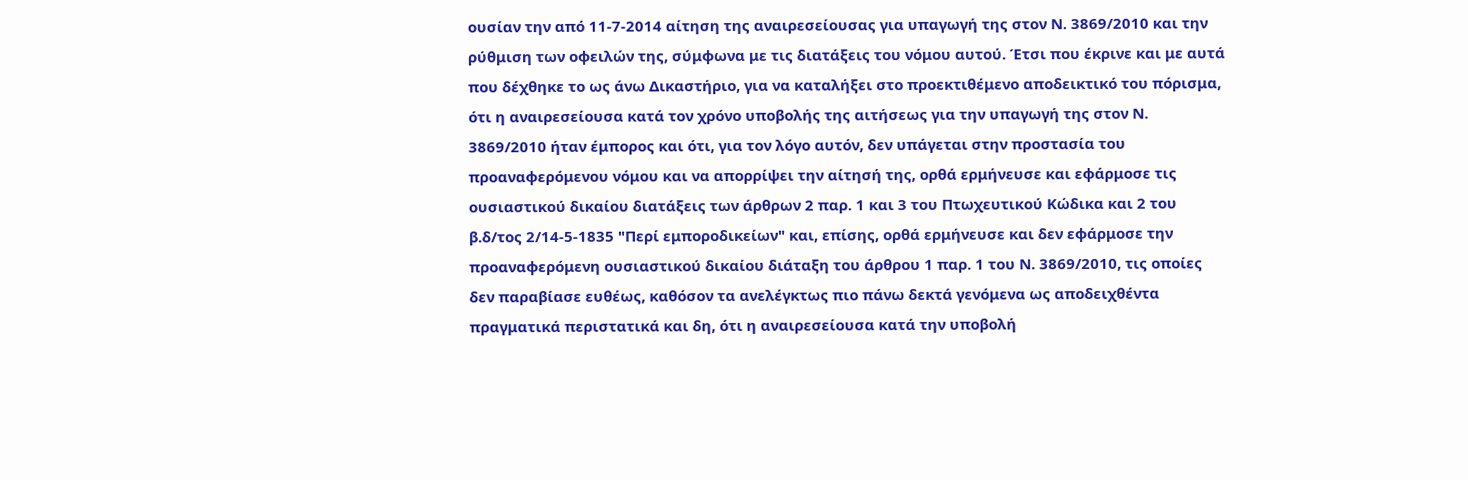ουσίαν την από 11-7-2014 αίτηση της αναιρεσείουσας για υπαγωγή της στον Ν. 3869/2010 και την ρύθμιση των οφειλών της, σύμφωνα με τις διατάξεις του νόμου αυτού. Έτσι που έκρινε και με αυτά που δέχθηκε το ως άνω Δικαστήριο, για να καταλήξει στο προεκτιθέμενο αποδεικτικό του πόρισμα, ότι η αναιρεσείουσα κατά τον χρόνο υποβολής της αιτήσεως για την υπαγωγή της στον Ν. 3869/2010 ήταν έμπορος και ότι, για τον λόγο αυτόν, δεν υπάγεται στην προστασία του προαναφερόμενου νόμου και να απορρίψει την αίτησή της, ορθά ερμήνευσε και εφάρμοσε τις ουσιαστικού δικαίου διατάξεις των άρθρων 2 παρ. 1 και 3 του Πτωχευτικού Κώδικα και 2 του β.δ/τος 2/14-5-1835 "Περί εμποροδικείων" και, επίσης, ορθά ερμήνευσε και δεν εφάρμοσε την προαναφερόμενη ουσιαστικού δικαίου διάταξη του άρθρου 1 παρ. 1 του Ν. 3869/2010, τις οποίες δεν παραβίασε ευθέως, καθόσον τα ανελέγκτως πιο πάνω δεκτά γενόμενα ως αποδειχθέντα πραγματικά περιστατικά και δη, ότι η αναιρεσείουσα κατά την υποβολή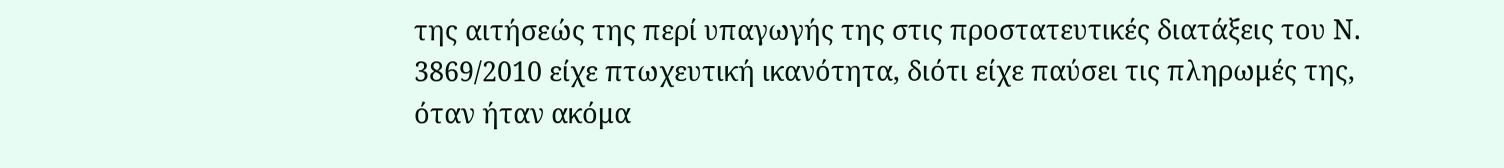της αιτήσεώς της περί υπαγωγής της στις προστατευτικές διατάξεις του Ν. 3869/2010 είχε πτωχευτική ικανότητα, διότι είχε παύσει τις πληρωμές της, όταν ήταν ακόμα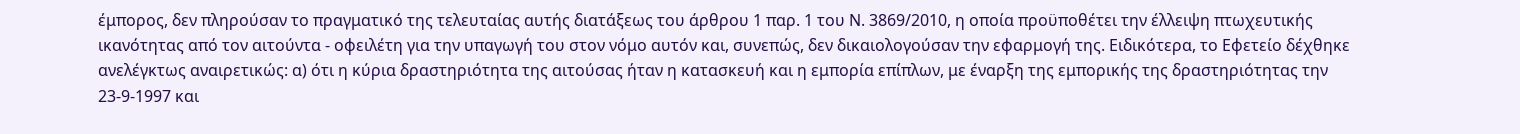έμπορος, δεν πληρούσαν το πραγματικό της τελευταίας αυτής διατάξεως του άρθρου 1 παρ. 1 του Ν. 3869/2010, η οποία προϋποθέτει την έλλειψη πτωχευτικής ικανότητας από τον αιτούντα - οφειλέτη για την υπαγωγή του στον νόμο αυτόν και, συνεπώς, δεν δικαιολογούσαν την εφαρμογή της. Ειδικότερα, το Εφετείο δέχθηκε ανελέγκτως αναιρετικώς: α) ότι η κύρια δραστηριότητα της αιτούσας ήταν η κατασκευή και η εμπορία επίπλων, με έναρξη της εμπορικής της δραστηριότητας την 23-9-1997 και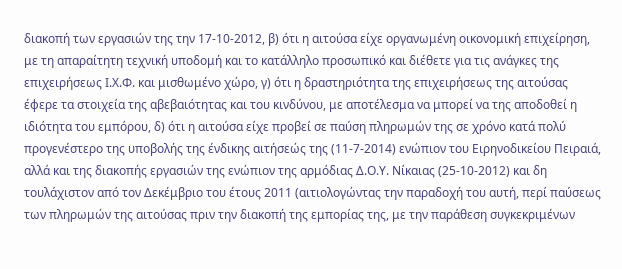διακοπή των εργασιών της την 17-10-2012, β) ότι η αιτούσα είχε οργανωμένη οικονομική επιχείρηση, με τη απαραίτητη τεχνική υποδομή και το κατάλληλο προσωπικό και διέθετε για τις ανάγκες της επιχειρήσεως Ι.Χ.Φ. και μισθωμένο χώρο, γ) ότι η δραστηριότητα της επιχειρήσεως της αιτούσας έφερε τα στοιχεία της αβεβαιότητας και του κινδύνου, με αποτέλεσμα να μπορεί να της αποδοθεί η ιδιότητα του εμπόρου, δ) ότι η αιτούσα είχε προβεί σε παύση πληρωμών της σε χρόνο κατά πολύ προγενέστερο της υποβολής της ένδικης αιτήσεώς της (11-7-2014) ενώπιον του Ειρηνοδικείου Πειραιά, αλλά και της διακοπής εργασιών της ενώπιον της αρμόδιας Δ.Ο.Υ. Νίκαιας (25-10-2012) και δη τουλάχιστον από τον Δεκέμβριο του έτους 2011 (αιτιολογώντας την παραδοχή του αυτή, περί παύσεως των πληρωμών της αιτούσας πριν την διακοπή της εμπορίας της, με την παράθεση συγκεκριμένων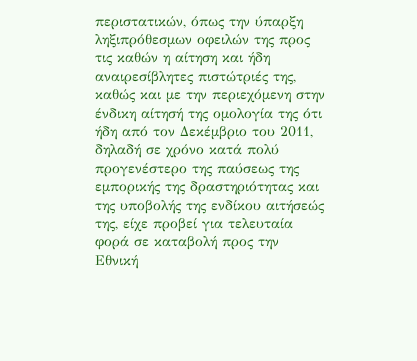περιστατικών, όπως την ύπαρξη ληξιπρόθεσμων οφειλών της προς τις καθών η αίτηση και ήδη αναιρεσίβλητες πιστώτριές της, καθώς και με την περιεχόμενη στην ένδικη αίτησή της ομολογία της ότι ήδη από τον Δεκέμβριο του 2011, δηλαδή σε χρόνο κατά πολύ προγενέστερο της παύσεως της εμπορικής της δραστηριότητας και της υποβολής της ενδίκου αιτήσεώς της, είχε προβεί για τελευταία φορά σε καταβολή προς την Εθνική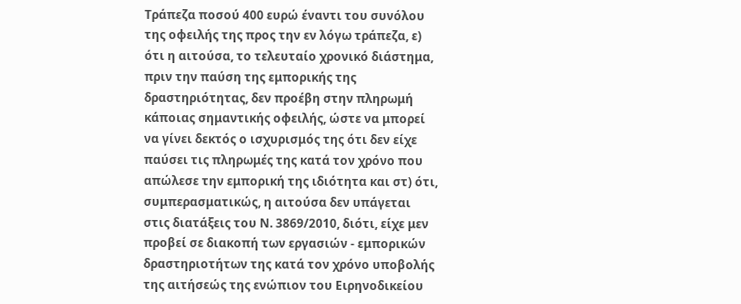Τράπεζα ποσού 400 ευρώ έναντι του συνόλου της οφειλής της προς την εν λόγω τράπεζα, ε) ότι η αιτούσα, το τελευταίο χρονικό διάστημα, πριν την παύση της εμπορικής της δραστηριότητας, δεν προέβη στην πληρωμή κάποιας σημαντικής οφειλής, ώστε να μπορεί να γίνει δεκτός ο ισχυρισμός της ότι δεν είχε παύσει τις πληρωμές της κατά τον χρόνο που απώλεσε την εμπορική της ιδιότητα και στ) ότι, συμπερασματικώς, η αιτούσα δεν υπάγεται στις διατάξεις του Ν. 3869/2010, διότι, είχε μεν προβεί σε διακοπή των εργασιών - εμπορικών δραστηριοτήτων της κατά τον χρόνο υποβολής της αιτήσεώς της ενώπιον του Ειρηνοδικείου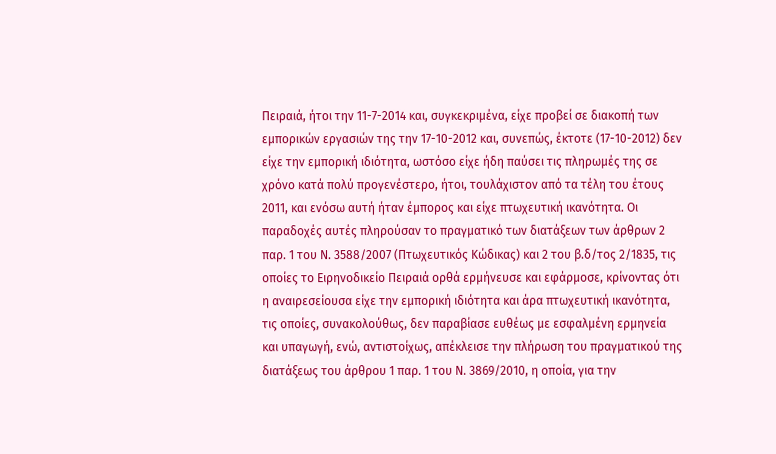Πειραιά, ήτοι την 11-7-2014 και, συγκεκριμένα, είχε προβεί σε διακοπή των εμπορικών εργασιών της την 17-10-2012 και, συνεπώς, έκτοτε (17-10-2012) δεν είχε την εμπορική ιδιότητα, ωστόσο είχε ήδη παύσει τις πληρωμές της σε χρόνο κατά πολύ προγενέστερο, ήτοι, τουλάχιστον από τα τέλη του έτους 2011, και ενόσω αυτή ήταν έμπορος και είχε πτωχευτική ικανότητα. Οι παραδοχές αυτές πληρούσαν το πραγματικό των διατάξεων των άρθρων 2 παρ. 1 του Ν. 3588/2007 (Πτωχευτικός Κώδικας) και 2 του β.δ/τος 2/1835, τις οποίες το Ειρηνοδικείο Πειραιά ορθά ερμήνευσε και εφάρμοσε, κρίνοντας ότι η αναιρεσείουσα είχε την εμπορική ιδιότητα και άρα πτωχευτική ικανότητα, τις οποίες, συνακολούθως, δεν παραβίασε ευθέως με εσφαλμένη ερμηνεία και υπαγωγή, ενώ, αντιστοίχως, απέκλεισε την πλήρωση του πραγματικού της διατάξεως του άρθρου 1 παρ. 1 του Ν. 3869/2010, η οποία, για την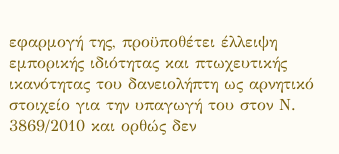εφαρμογή της, προϋποθέτει έλλειψη εμπορικής ιδιότητας και πτωχευτικής ικανότητας του δανειολήπτη ως αρνητικό στοιχείο για την υπαγωγή του στον Ν. 3869/2010 και ορθώς δεν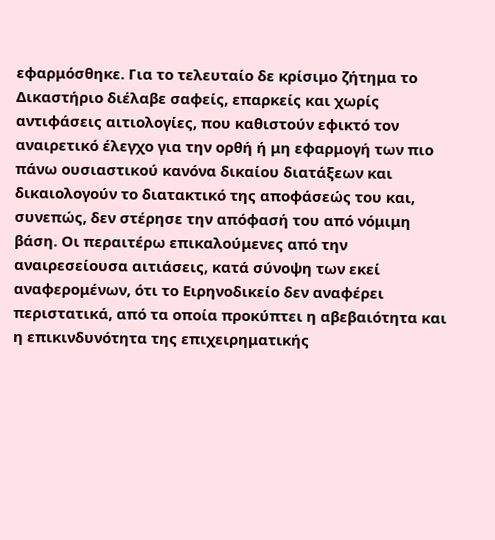εφαρμόσθηκε. Για το τελευταίο δε κρίσιμο ζήτημα το Δικαστήριο διέλαβε σαφείς, επαρκείς και χωρίς αντιφάσεις αιτιολογίες, που καθιστούν εφικτό τον αναιρετικό έλεγχο για την ορθή ή μη εφαρμογή των πιο πάνω ουσιαστικού κανόνα δικαίου διατάξεων και δικαιολογούν το διατακτικό της αποφάσεώς του και, συνεπώς, δεν στέρησε την απόφασή του από νόμιμη βάση. Οι περαιτέρω επικαλούμενες από την αναιρεσείουσα αιτιάσεις, κατά σύνοψη των εκεί αναφερομένων, ότι το Ειρηνοδικείο δεν αναφέρει περιστατικά, από τα οποία προκύπτει η αβεβαιότητα και η επικινδυνότητα της επιχειρηματικής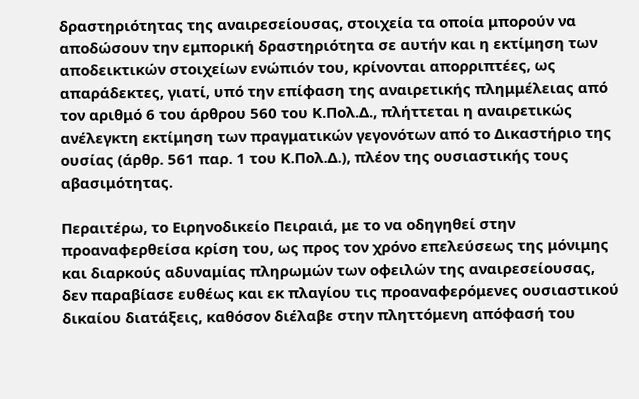δραστηριότητας της αναιρεσείουσας, στοιχεία τα οποία μπορούν να αποδώσουν την εμπορική δραστηριότητα σε αυτήν και η εκτίμηση των αποδεικτικών στοιχείων ενώπιόν του, κρίνονται απορριπτέες, ως απαράδεκτες, γιατί, υπό την επίφαση της αναιρετικής πλημμέλειας από τον αριθμό 6 του άρθρου 560 του Κ.Πολ.Δ., πλήττεται η αναιρετικώς ανέλεγκτη εκτίμηση των πραγματικών γεγονότων από το Δικαστήριο της ουσίας (άρθρ. 561 παρ. 1 του Κ.Πολ.Δ.), πλέον της ουσιαστικής τους αβασιμότητας.

Περαιτέρω, το Ειρηνοδικείο Πειραιά, με το να οδηγηθεί στην προαναφερθείσα κρίση του, ως προς τον χρόνο επελεύσεως της μόνιμης και διαρκούς αδυναμίας πληρωμών των οφειλών της αναιρεσείουσας, δεν παραβίασε ευθέως και εκ πλαγίου τις προαναφερόμενες ουσιαστικού δικαίου διατάξεις, καθόσον διέλαβε στην πληττόμενη απόφασή του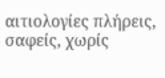αιτιολογίες πλήρεις, σαφείς, χωρίς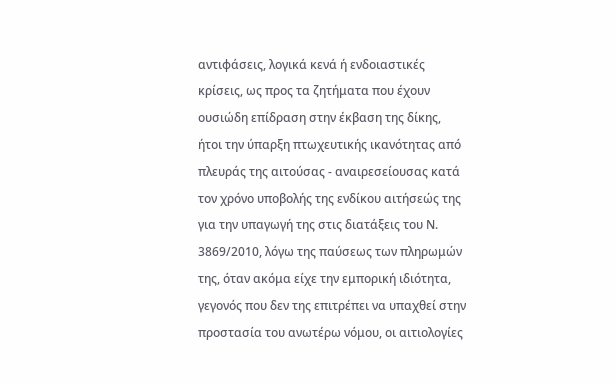αντιφάσεις, λογικά κενά ή ενδοιαστικές κρίσεις, ως προς τα ζητήματα που έχουν ουσιώδη επίδραση στην έκβαση της δίκης, ήτοι την ύπαρξη πτωχευτικής ικανότητας από πλευράς της αιτούσας - αναιρεσείουσας κατά τον χρόνο υποβολής της ενδίκου αιτήσεώς της για την υπαγωγή της στις διατάξεις του Ν. 3869/2010, λόγω της παύσεως των πληρωμών της, όταν ακόμα είχε την εμπορική ιδιότητα, γεγονός που δεν της επιτρέπει να υπαχθεί στην προστασία του ανωτέρω νόμου, οι αιτιολογίες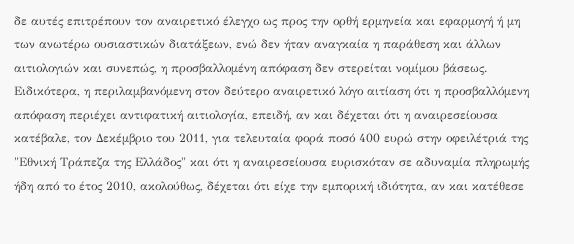δε αυτές επιτρέπουν τον αναιρετικό έλεγχο ως προς την ορθή ερμηνεία και εφαρμογή ή μη των ανωτέρω ουσιαστικών διατάξεων, ενώ δεν ήταν αναγκαία η παράθεση και άλλων αιτιολογιών και συνεπώς, η προσβαλλομένη απόφαση δεν στερείται νομίμου βάσεως. Ειδικότερα, η περιλαμβανόμενη στον δεύτερο αναιρετικό λόγο αιτίαση ότι η προσβαλλόμενη απόφαση περιέχει αντιφατική αιτιολογία, επειδή, αν και δέχεται ότι η αναιρεσείουσα κατέβαλε, τον Δεκέμβριο του 2011, για τελευταία φορά ποσό 400 ευρώ στην οφειλέτριά της "Εθνική Τράπεζα της Ελλάδος" και ότι η αναιρεσείουσα ευρισκόταν σε αδυναμία πληρωμής ήδη από το έτος 2010, ακολούθως, δέχεται ότι είχε την εμπορική ιδιότητα, αν και κατέθεσε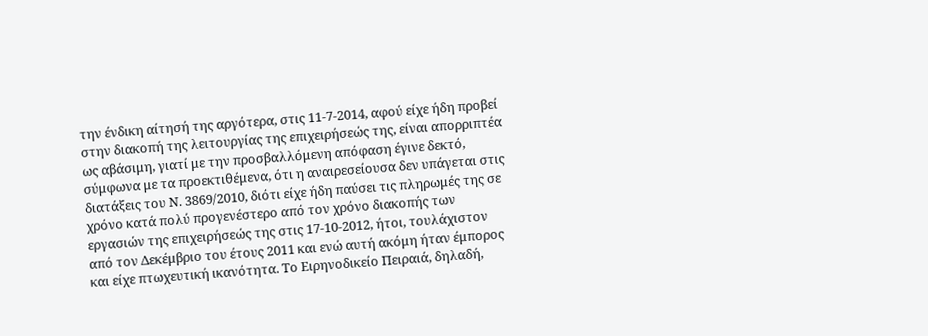την ένδικη αίτησή της αργότερα, στις 11-7-2014, αφού είχε ήδη προβεί στην διακοπή της λειτουργίας της επιχειρήσεώς της, είναι απορριπτέα ως αβάσιμη, γιατί με την προσβαλλόμενη απόφαση έγινε δεκτό, σύμφωνα με τα προεκτιθέμενα, ότι η αναιρεσείουσα δεν υπάγεται στις διατάξεις του Ν. 3869/2010, διότι είχε ήδη παύσει τις πληρωμές της σε χρόνο κατά πολύ προγενέστερο από τον χρόνο διακοπής των εργασιών της επιχειρήσεώς της στις 17-10-2012, ήτοι, τουλάχιστον από τον Δεκέμβριο του έτους 2011 και ενώ αυτή ακόμη ήταν έμπορος και είχε πτωχευτική ικανότητα. Το Ειρηνοδικείο Πειραιά, δηλαδή,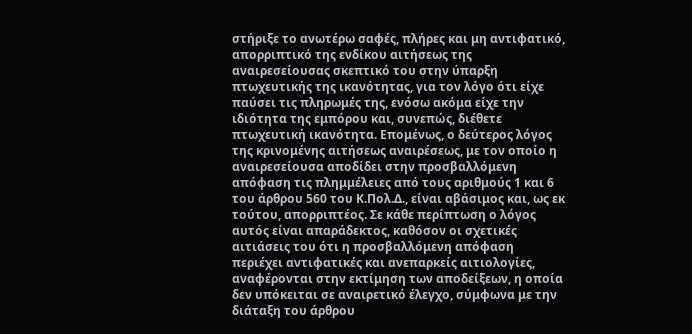στήριξε το ανωτέρω σαφές, πλήρες και μη αντιφατικό, απορριπτικό της ενδίκου αιτήσεως της αναιρεσείουσας σκεπτικό του στην ύπαρξη πτωχευτικής της ικανότητας, για τον λόγο ότι είχε παύσει τις πληρωμές της, ενόσω ακόμα είχε την ιδιότητα της εμπόρου και, συνεπώς, διέθετε πτωχευτική ικανότητα. Επομένως, ο δεύτερος λόγος της κρινομένης αιτήσεως αναιρέσεως, με τον οποίο η αναιρεσείουσα αποδίδει στην προσβαλλόμενη απόφαση τις πλημμέλειες από τους αριθμούς 1 και 6 του άρθρου 560 του Κ.Πολ.Δ., είναι αβάσιμος και, ως εκ τούτου, απορριπτέος. Σε κάθε περίπτωση ο λόγος αυτός είναι απαράδεκτος, καθόσον οι σχετικές αιτιάσεις του ότι η προσβαλλόμενη απόφαση περιέχει αντιφατικές και ανεπαρκείς αιτιολογίες, αναφέρονται στην εκτίμηση των αποδείξεων, η οποία δεν υπόκειται σε αναιρετικό έλεγχο, σύμφωνα με την διάταξη του άρθρου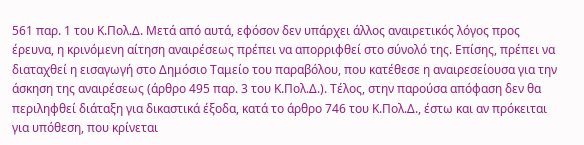561 παρ. 1 του Κ.Πολ.Δ. Μετά από αυτά, εφόσον δεν υπάρχει άλλος αναιρετικός λόγος προς έρευνα, η κρινόμενη αίτηση αναιρέσεως πρέπει να απορριφθεί στο σύνολό της. Επίσης, πρέπει να διαταχθεί η εισαγωγή στο Δημόσιο Ταμείο του παραβόλου, που κατέθεσε η αναιρεσείουσα για την άσκηση της αναιρέσεως (άρθρο 495 παρ. 3 του Κ.Πολ.Δ.). Τέλος, στην παρούσα απόφαση δεν θα περιληφθεί διάταξη για δικαστικά έξοδα, κατά το άρθρο 746 του Κ.Πολ.Δ., έστω και αν πρόκειται για υπόθεση, που κρίνεται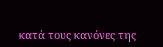κατά τους κανόνες της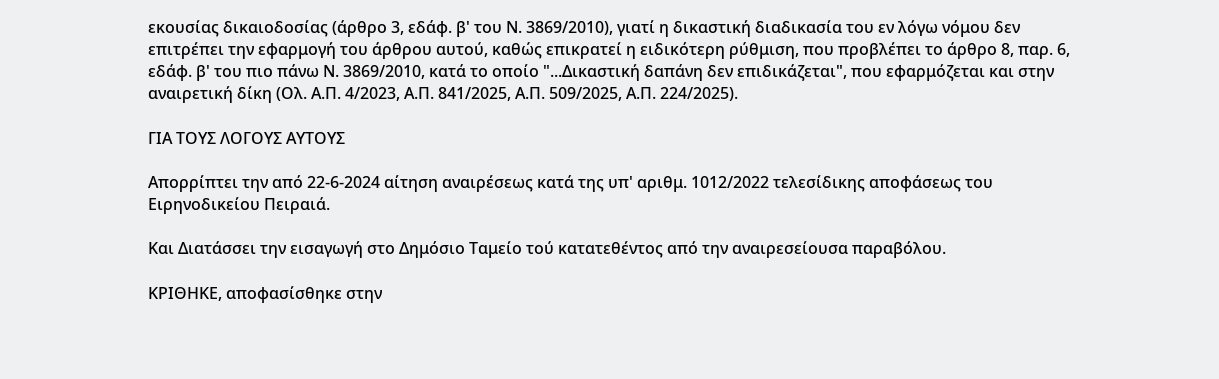εκουσίας δικαιοδοσίας (άρθρο 3, εδάφ. β' του Ν. 3869/2010), γιατί η δικαστική διαδικασία του εν λόγω νόμου δεν επιτρέπει την εφαρμογή του άρθρου αυτού, καθώς επικρατεί η ειδικότερη ρύθμιση, που προβλέπει το άρθρο 8, παρ. 6, εδάφ. β' του πιο πάνω Ν. 3869/2010, κατά το οποίο "...Δικαστική δαπάνη δεν επιδικάζεται", που εφαρμόζεται και στην αναιρετική δίκη (Ολ. Α.Π. 4/2023, Α.Π. 841/2025, Α.Π. 509/2025, Α.Π. 224/2025).

ΓΙΑ ΤΟΥΣ ΛΟΓΟΥΣ ΑΥΤΟΥΣ

Απορρίπτει την από 22-6-2024 αίτηση αναιρέσεως κατά της υπ' αριθμ. 1012/2022 τελεσίδικης αποφάσεως του Ειρηνοδικείου Πειραιά.

Και Διατάσσει την εισαγωγή στο Δημόσιο Ταμείο τού κατατεθέντος από την αναιρεσείουσα παραβόλου.

ΚΡΙΘΗΚΕ, αποφασίσθηκε στην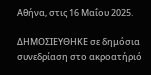Αθήνα, στις 16 Μαΐου 2025.

ΔΗΜΟΣΙΕΥΘΗΚΕ σε δημόσια συνεδρίαση στο ακροατήριό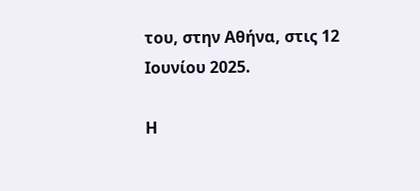του, στην Αθήνα, στις 12 Ιουνίου 2025.

Η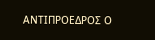ΑΝΤΙΠΡΟΕΔΡΟΣ Ο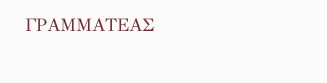ΓΡΑΜΜΑΤΕΑΣ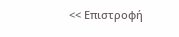<< Επιστροφή